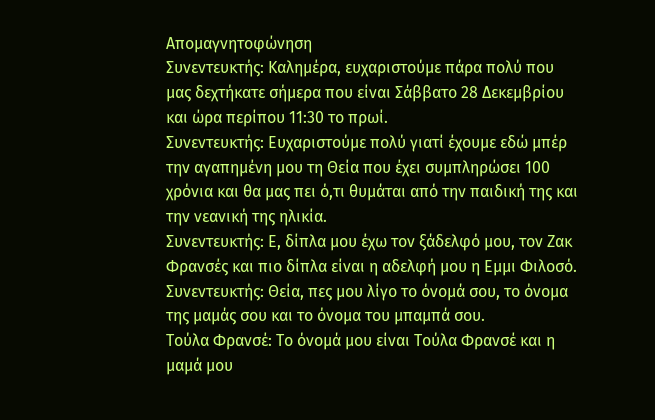Απομαγνητοφώνηση
Συνεντευκτής: Καλημέρα, ευχαριστούμε πάρα πολύ που μας δεχτήκατε σήμερα που είναι Σάββατο 28 Δεκεμβρίου και ώρα περίπου 11:30 το πρωί.
Συνεντευκτής: Ευχαριστούμε πολύ γιατί έχουμε εδώ μπέρ την αγαπημένη μου τη Θεία που έχει συμπληρώσει 100 χρόνια και θα μας πει ό,τι θυμάται από την παιδική της και την νεανική της ηλικία.
Συνεντευκτής: Ε, δίπλα μου έχω τον ξάδελφό μου, τον Ζακ Φρανσές και πιο δίπλα είναι η αδελφή μου η Εμμι Φιλοσό.
Συνεντευκτής: Θεία, πες μου λίγο το όνομά σου, το όνομα της μαμάς σου και το όνομα του μπαμπά σου.
Τούλα Φρανσέ: Το όνομά μου είναι Τούλα Φρανσέ και η μαμά μου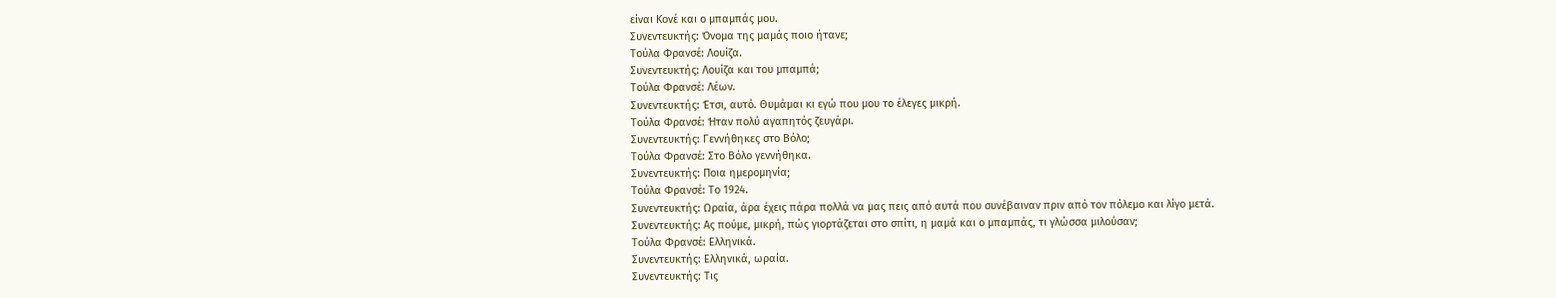είναι Κονέ και ο μπαμπάς μου.
Συνεντευκτής: Όνομα της μαμάς ποιο ήτανε;
Τούλα Φρανσέ: Λουίζα.
Συνεντευκτής: Λουίζα και του μπαμπά;
Τούλα Φρανσέ: Λέων.
Συνεντευκτής: Έτσι, αυτό. Θυμάμαι κι εγώ που μου το έλεγες μικρή.
Τούλα Φρανσέ: Ήταν πολύ αγαπητός ζευγάρι.
Συνεντευκτής: Γεννήθηκες στο Βόλο;
Τούλα Φρανσέ: Στο Βόλο γεννήθηκα.
Συνεντευκτής: Ποια ημερομηνία;
Τούλα Φρανσέ: Το 1924.
Συνεντευκτής: Ωραία, άρα έχεις πάρα πολλά να μας πεις από αυτά που συνέβαιναν πριν από τον πόλεμο και λίγο μετά.
Συνεντευκτής: Ας πούμε, μικρή, πώς γιορτάζεται στο σπίτι, η μαμά και ο μπαμπάς, τι γλώσσα μιλούσαν;
Τούλα Φρανσέ: Ελληνικά.
Συνεντευκτής: Ελληνικά, ωραία.
Συνεντευκτής: Τις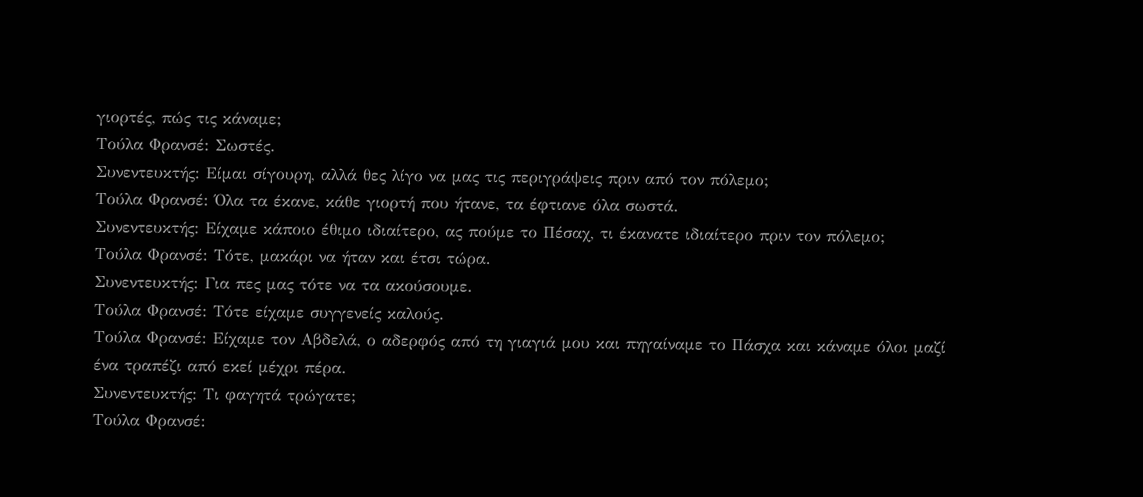γιορτές, πώς τις κάναμε;
Τούλα Φρανσέ: Σωστές.
Συνεντευκτής: Είμαι σίγουρη, αλλά θες λίγο να μας τις περιγράψεις πριν από τον πόλεμο;
Τούλα Φρανσέ: Όλα τα έκανε, κάθε γιορτή που ήτανε, τα έφτιανε όλα σωστά.
Συνεντευκτής: Είχαμε κάποιο έθιμο ιδιαίτερο, ας πούμε το Πέσαχ, τι έκανατε ιδιαίτερο πριν τον πόλεμο;
Τούλα Φρανσέ: Τότε, μακάρι να ήταν και έτσι τώρα.
Συνεντευκτής: Για πες μας τότε να τα ακούσουμε.
Τούλα Φρανσέ: Τότε είχαμε συγγενείς καλούς.
Τούλα Φρανσέ: Είχαμε τον Αβδελά, ο αδερφός από τη γιαγιά μου και πηγαίναμε το Πάσχα και κάναμε όλοι μαζί ένα τραπέζι από εκεί μέχρι πέρα.
Συνεντευκτής: Τι φαγητά τρώγατε;
Τούλα Φρανσέ: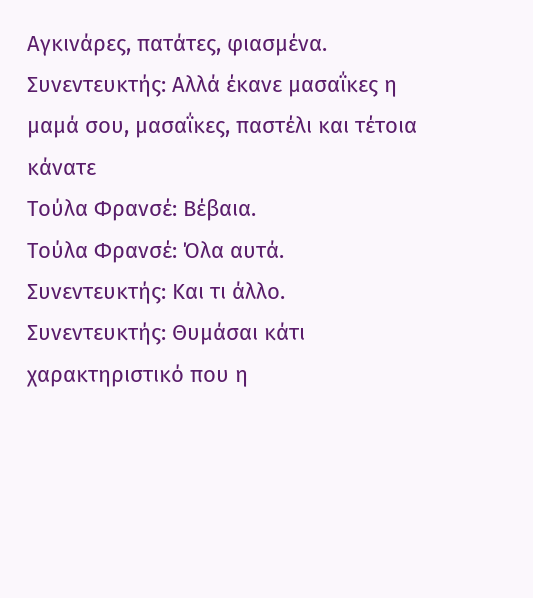Αγκινάρες, πατάτες, φιασμένα.
Συνεντευκτής: Αλλά έκανε μασαΐκες η μαμά σου, μασαΐκες, παστέλι και τέτοια κάνατε
Τούλα Φρανσέ: Βέβαια.
Τούλα Φρανσέ: Όλα αυτά.
Συνεντευκτής: Και τι άλλο.
Συνεντευκτής: Θυμάσαι κάτι χαρακτηριστικό που η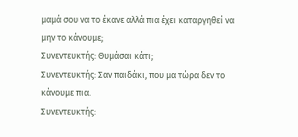μαμά σου να το έκανε αλλά πια έχει καταργηθεί να μην το κάνουμε;
Συνεντευκτής: Θυμάσαι κάτι;
Συνεντευκτής: Σαν παιδάκι, που μα τώρα δεν το κάνουμε πια.
Συνεντευκτής: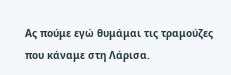Ας πούμε εγώ θυμάμαι τις τραμούζες που κάναμε στη Λάρισα.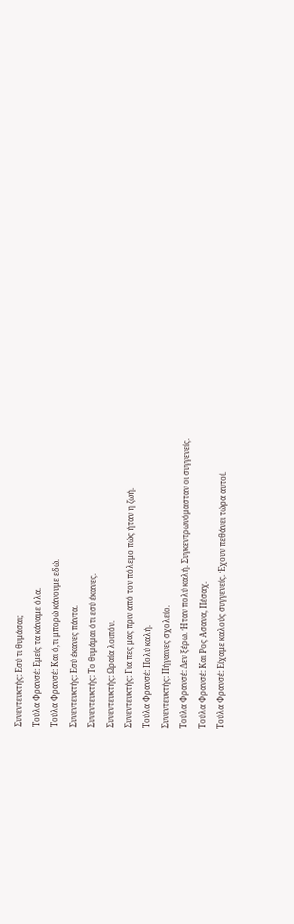Συνεντευκτής: Εσύ τι θυμάσαι;
Τούλα Φρανσέ: Εμείς τα κάναμε όλα.
Τούλα Φρανσέ: Και ό,τι μπορώ κάνουμε εδώ.
Συνεντευκτής: Εσύ έκανες πάντα.
Συνεντευκτής: Το θυμάμαι ότι εσύ έκανες.
Συνεντευκτής: Ωραία λοιπόν.
Συνεντευκτής: Για πες μας πριν από τον πόλεμο πώς ήταν η ζωή.
Τούλα Φρανσέ: Πολύ καλή.
Συνεντευκτής: Πήγαινες σχολείο.
Τούλα Φρανσέ: Δεν ξέρω. Ήταν πολύ καλή. Συγκεντρωνόμασταν οι συγγενείς.
Τούλα Φρανσέ: Και Ρος Ασανα, Πέσαχ.
Τούλα Φρανσέ: Είχαμε καλούς συγγενείς. Έχουν πεθάνει τώρα αυτοί.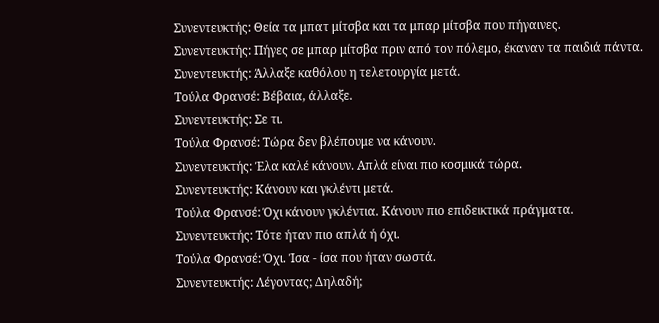Συνεντευκτής: Θεία τα μπατ μίτσβα και τα μπαρ μίτσβα που πήγαινες.
Συνεντευκτής: Πήγες σε μπαρ μίτσβα πριν από τον πόλεμο, έκαναν τα παιδιά πάντα.
Συνεντευκτής: Άλλαξε καθόλου η τελετουργία μετά.
Τούλα Φρανσέ: Βέβαια, άλλαξε.
Συνεντευκτής: Σε τι.
Τούλα Φρανσέ: Τώρα δεν βλέπουμε να κάνουν.
Συνεντευκτής: Έλα καλέ κάνουν. Απλά είναι πιο κοσμικά τώρα.
Συνεντευκτής: Κάνουν και γκλέντι μετά.
Τούλα Φρανσέ: Όχι κάνουν γκλέντια. Κάνουν πιο επιδεικτικά πράγματα.
Συνεντευκτής: Τότε ήταν πιο απλά ή όχι.
Τούλα Φρανσέ: Όχι. Ίσα - ίσα που ήταν σωστά.
Συνεντευκτής: Λέγοντας; Δηλαδή;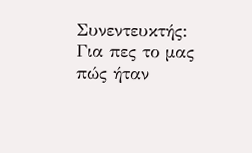Συνεντευκτής: Για πες το μας πώς ήταν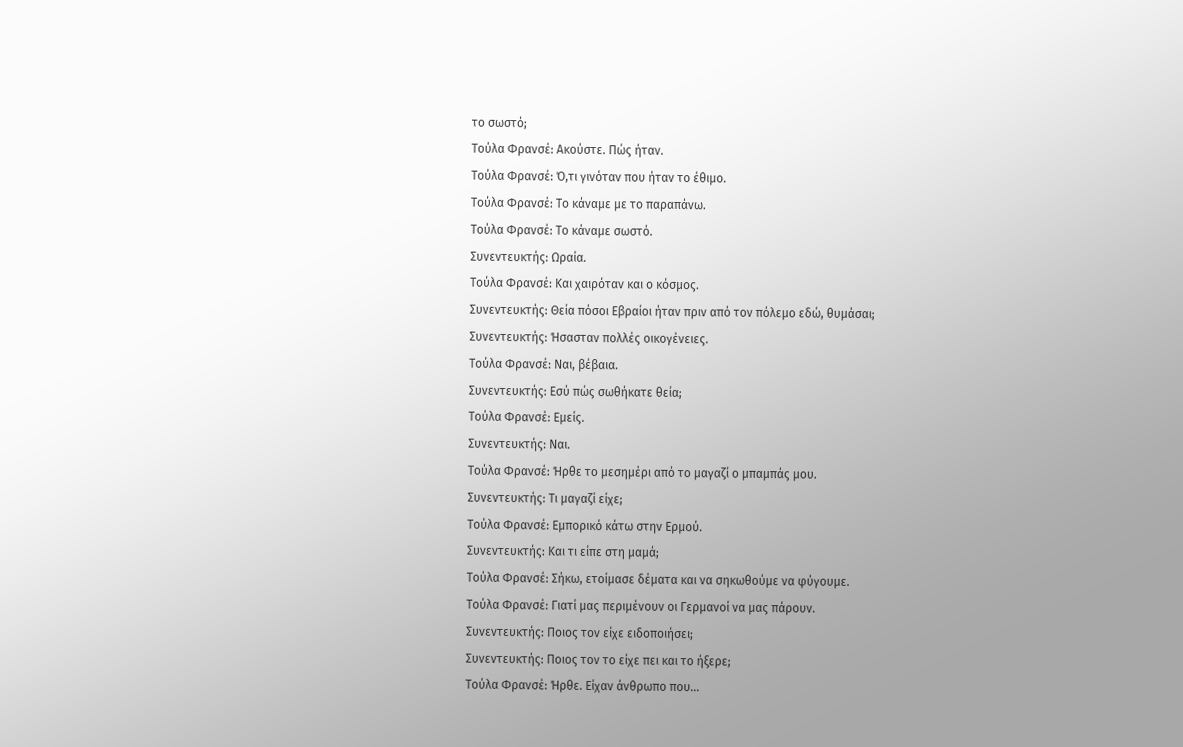το σωστό;
Τούλα Φρανσέ: Ακούστε. Πώς ήταν.
Τούλα Φρανσέ: Ό,τι γινόταν που ήταν το έθιμο.
Τούλα Φρανσέ: Το κάναμε με το παραπάνω.
Τούλα Φρανσέ: Το κάναμε σωστό.
Συνεντευκτής: Ωραία.
Τούλα Φρανσέ: Και χαιρόταν και ο κόσμος.
Συνεντευκτής: Θεία πόσοι Εβραίοι ήταν πριν από τον πόλεμο εδώ, θυμάσαι;
Συνεντευκτής: Ήσασταν πολλές οικογένειες.
Τούλα Φρανσέ: Ναι, βέβαια.
Συνεντευκτής: Εσύ πώς σωθήκατε θεία;
Τούλα Φρανσέ: Εμείς.
Συνεντευκτής: Ναι.
Τούλα Φρανσέ: Ήρθε το μεσημέρι από το μαγαζί ο μπαμπάς μου.
Συνεντευκτής: Τι μαγαζί είχε;
Τούλα Φρανσέ: Εμπορικό κάτω στην Ερμού.
Συνεντευκτής: Και τι είπε στη μαμά;
Τούλα Φρανσέ: Σήκω, ετοίμασε δέματα και να σηκωθούμε να φύγουμε.
Τούλα Φρανσέ: Γιατί μας περιμένουν οι Γερμανοί να μας πάρουν.
Συνεντευκτής: Ποιος τον είχε ειδοποιήσει;
Συνεντευκτής: Ποιος τον το είχε πει και το ήξερε;
Τούλα Φρανσέ: Ήρθε. Είχαν άνθρωπο που...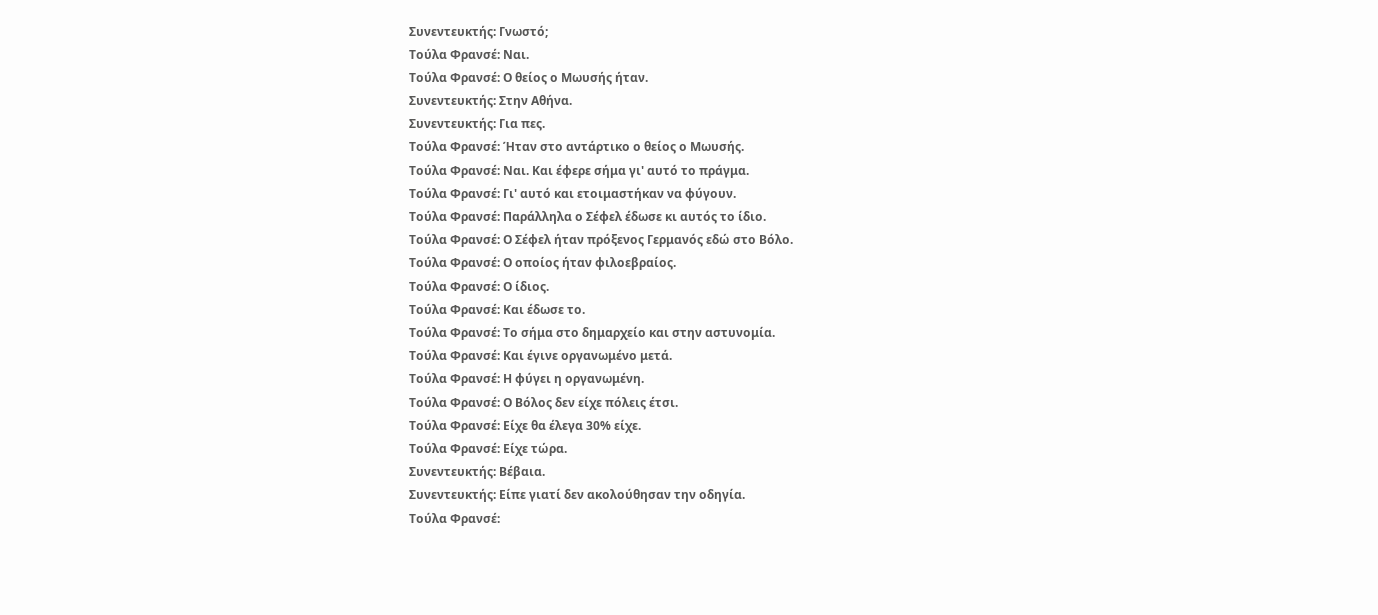Συνεντευκτής: Γνωστό;
Τούλα Φρανσέ: Ναι.
Τούλα Φρανσέ: Ο θείος ο Μωυσής ήταν.
Συνεντευκτής: Στην Αθήνα.
Συνεντευκτής: Για πες.
Τούλα Φρανσέ: Ήταν στο αντάρτικο ο θείος ο Μωυσής.
Τούλα Φρανσέ: Ναι. Και έφερε σήμα γι' αυτό το πράγμα.
Τούλα Φρανσέ: Γι' αυτό και ετοιμαστήκαν να φύγουν.
Τούλα Φρανσέ: Παράλληλα ο Σέφελ έδωσε κι αυτός το ίδιο.
Τούλα Φρανσέ: Ο Σέφελ ήταν πρόξενος Γερμανός εδώ στο Βόλο.
Τούλα Φρανσέ: Ο οποίος ήταν φιλοεβραίος.
Τούλα Φρανσέ: Ο ίδιος.
Τούλα Φρανσέ: Και έδωσε το.
Τούλα Φρανσέ: Το σήμα στο δημαρχείο και στην αστυνομία.
Τούλα Φρανσέ: Και έγινε οργανωμένο μετά.
Τούλα Φρανσέ: Η φύγει η οργανωμένη.
Τούλα Φρανσέ: Ο Βόλος δεν είχε πόλεις έτσι.
Τούλα Φρανσέ: Είχε θα έλεγα 30% είχε.
Τούλα Φρανσέ: Είχε τώρα.
Συνεντευκτής: Βέβαια.
Συνεντευκτής: Είπε γιατί δεν ακολούθησαν την οδηγία.
Τούλα Φρανσέ: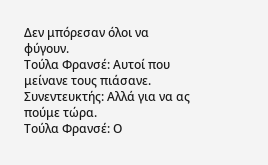Δεν μπόρεσαν όλοι να φύγουν.
Τούλα Φρανσέ: Αυτοί που μείνανε τους πιάσανε.
Συνεντευκτής: Αλλά για να ας πούμε τώρα.
Τούλα Φρανσέ: Ο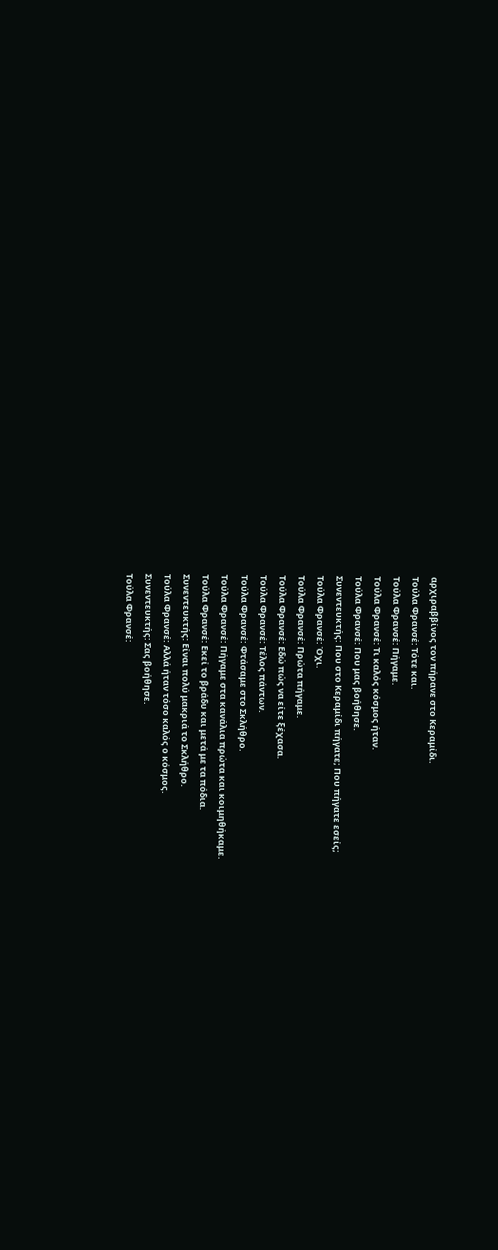αρχιραββίνος τον πήρανε στο Κεραμίδι.
Τούλα Φρανσέ: Τότε και.
Τούλα Φρανσέ: Πήγαμε.
Τούλα Φρανσέ: Τι καλός κόσμος ήταν.
Τούλα Φρανσέ: Που μας βοήθησε.
Συνεντευκτής: Που στο Κεραμίδι πήγατε; Που πήγατε εσείς;
Τούλα Φρανσέ: Όχι.
Τούλα Φρανσέ: Πρώτα πήγαμε.
Τούλα Φρανσέ: Εδώ πώς να είτε ξέχασα.
Τούλα Φρανσέ: Τέλος πάντων.
Τούλα Φρανσέ: Φτάσαμε στο Σκλήθρο.
Τούλα Φρανσέ: Πήγαμε στα κανάλια πρώτα και κοιμηθήκαμε.
Τούλα Φρανσέ: Εκεί το βράδυ και μετά με τα πόδια.
Συνεντευκτής: Είναι πολύ μακριά το Σκλήθρο.
Τούλα Φρανσέ: Αλλά ήταν τόσο καλός ο κόσμος.
Συνεντευκτής: Σας βοήθησε.
Τούλα Φρανσέ: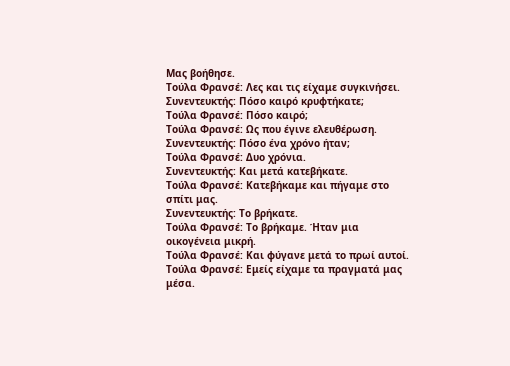Μας βοήθησε.
Τούλα Φρανσέ: Λες και τις είχαμε συγκινήσει.
Συνεντευκτής: Πόσο καιρό κρυφτήκατε;
Τούλα Φρανσέ: Πόσο καιρό;
Τούλα Φρανσέ: Ως που έγινε ελευθέρωση.
Συνεντευκτής: Πόσο ένα χρόνο ήταν;
Τούλα Φρανσέ: Δυο χρόνια.
Συνεντευκτής: Και μετά κατεβήκατε.
Τούλα Φρανσέ: Κατεβήκαμε και πήγαμε στο σπίτι μας.
Συνεντευκτής: Το βρήκατε.
Τούλα Φρανσέ: Το βρήκαμε. Ήταν μια οικογένεια μικρή.
Τούλα Φρανσέ: Και φύγανε μετά το πρωί αυτοί.
Τούλα Φρανσέ: Εμείς είχαμε τα πραγματά μας μέσα.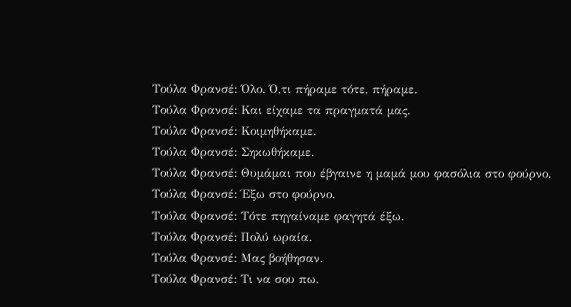Τούλα Φρανσέ: Όλο. Ό,τι πήραμε τότε, πήραμε.
Τούλα Φρανσέ: Και είχαμε τα πραγματά μας.
Τούλα Φρανσέ: Κοιμηθήκαμε.
Τούλα Φρανσέ: Σηκωθήκαμε.
Τούλα Φρανσέ: Θυμάμαι που έβγαινε η μαμά μου φασόλια στο φούρνο.
Τούλα Φρανσέ: Έξω στο φούρνο.
Τούλα Φρανσέ: Τότε πηγαίναμε φαγητά έξω.
Τούλα Φρανσέ: Πολύ ωραία.
Τούλα Φρανσέ: Μας βοήθησαν.
Τούλα Φρανσέ: Τι να σου πω.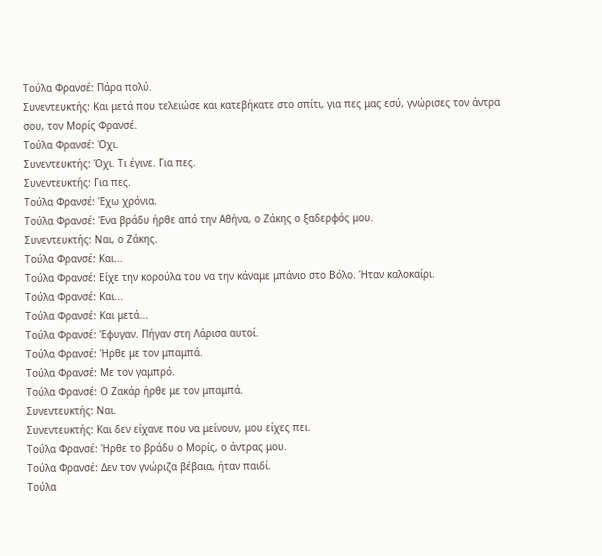Τούλα Φρανσέ: Πάρα πολύ.
Συνεντευκτής: Και μετά που τελειώσε και κατεβήκατε στο σπίτι, για πες μας εσύ, γνώρισες τον άντρα σου, τον Μορίς Φρανσέ.
Τούλα Φρανσέ: Όχι.
Συνεντευκτής: Όχι. Τι έγινε. Για πες.
Συνεντευκτής: Για πες.
Τούλα Φρανσέ: Έχω χρόνια.
Τούλα Φρανσέ: Ένα βράδυ ήρθε από την Αθήνα, ο Ζάκης ο ξαδερφός μου.
Συνεντευκτής: Ναι, ο Ζάκης.
Τούλα Φρανσέ: Και...
Τούλα Φρανσέ: Είχε την κορούλα του να την κάναμε μπάνιο στο Βόλο. Ήταν καλοκαίρι.
Τούλα Φρανσέ: Και...
Τούλα Φρανσέ: Και μετά...
Τούλα Φρανσέ: Έφυγαν. Πήγαν στη Λάρισα αυτοί.
Τούλα Φρανσέ: Ήρθε με τον μπαμπά.
Τούλα Φρανσέ: Με τον γαμπρό.
Τούλα Φρανσέ: Ο Ζακάρ ήρθε με τον μπαμπά.
Συνεντευκτής: Ναι.
Συνεντευκτής: Και δεν είχανε που να μείνουν, μου είχες πει.
Τούλα Φρανσέ: Ήρθε το βράδυ ο Μορίς, ο άντρας μου.
Τούλα Φρανσέ: Δεν τον γνώριζα βέβαια, ήταν παιδί.
Τούλα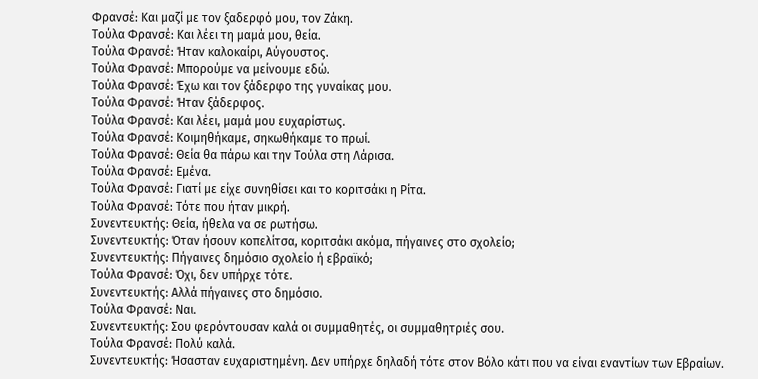Φρανσέ: Και μαζί με τον ξαδερφό μου, τον Ζάκη.
Τούλα Φρανσέ: Και λέει τη μαμά μου, θεία.
Τούλα Φρανσέ: Ήταν καλοκαίρι, Αύγουστος.
Τούλα Φρανσέ: Μπορούμε να μείνουμε εδώ.
Τούλα Φρανσέ: Έχω και τον ξάδερφο της γυναίκας μου.
Τούλα Φρανσέ: Ήταν ξάδερφος.
Τούλα Φρανσέ: Και λέει, μαμά μου ευχαρίστως.
Τούλα Φρανσέ: Κοιμηθήκαμε, σηκωθήκαμε το πρωί.
Τούλα Φρανσέ: Θεία θα πάρω και την Τούλα στη Λάρισα.
Τούλα Φρανσέ: Εμένα.
Τούλα Φρανσέ: Γιατί με είχε συνηθίσει και το κοριτσάκι η Ρίτα.
Τούλα Φρανσέ: Τότε που ήταν μικρή.
Συνεντευκτής: Θεία, ήθελα να σε ρωτήσω.
Συνεντευκτής: Όταν ήσουν κοπελίτσα, κοριτσάκι ακόμα, πήγαινες στο σχολείο;
Συνεντευκτής: Πήγαινες δημόσιο σχολείο ή εβραϊκό;
Τούλα Φρανσέ: Όχι, δεν υπήρχε τότε.
Συνεντευκτής: Αλλά πήγαινες στο δημόσιο.
Τούλα Φρανσέ: Ναι.
Συνεντευκτής: Σου φερόντουσαν καλά οι συμμαθητές, οι συμμαθητριές σου.
Τούλα Φρανσέ: Πολύ καλά.
Συνεντευκτής: Ήσασταν ευχαριστημένη. Δεν υπήρχε δηλαδή τότε στον Βόλο κάτι που να είναι εναντίων των Εβραίων.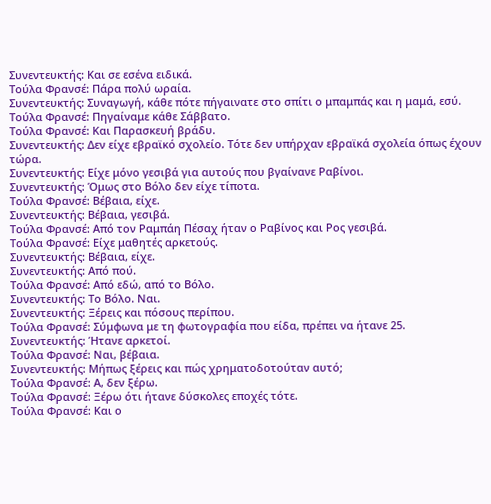Συνεντευκτής: Και σε εσένα ειδικά.
Τούλα Φρανσέ: Πάρα πολύ ωραία.
Συνεντευκτής: Συναγωγή, κάθε πότε πήγαινατε στο σπίτι ο μπαμπάς και η μαμά, εσύ.
Τούλα Φρανσέ: Πηγαίναμε κάθε Σάββατο.
Τούλα Φρανσέ: Και Παρασκευή βράδυ.
Συνεντευκτής: Δεν είχε εβραϊκό σχολείο. Τότε δεν υπήρχαν εβραϊκά σχολεία όπως έχουν τώρα.
Συνεντευκτής: Είχε μόνο γεσιβά για αυτούς που βγαίνανε Ραβίνοι.
Συνεντευκτής: Όμως στο Βόλο δεν είχε τίποτα.
Τούλα Φρανσέ: Βέβαια, είχε.
Συνεντευκτής: Βέβαια, γεσιβά.
Τούλα Φρανσέ: Από τον Ραμπάη Πέσαχ ήταν ο Ραβίνος και Ρος γεσιβά.
Τούλα Φρανσέ: Είχε μαθητές αρκετούς.
Συνεντευκτής: Βέβαια, είχε.
Συνεντευκτής: Από πού.
Τούλα Φρανσέ: Από εδώ, από το Βόλο.
Συνεντευκτής: Το Βόλο. Ναι.
Συνεντευκτής: Ξέρεις και πόσους περίπου.
Τούλα Φρανσέ: Σύμφωνα με τη φωτογραφία που είδα, πρέπει να ήτανε 25.
Συνεντευκτής: Ήτανε αρκετοί.
Τούλα Φρανσέ: Ναι, βέβαια.
Συνεντευκτής: Μήπως ξέρεις και πώς χρηματοδοτούταν αυτό;
Τούλα Φρανσέ: Α, δεν ξέρω.
Τούλα Φρανσέ: Ξέρω ότι ήτανε δύσκολες εποχές τότε.
Τούλα Φρανσέ: Και ο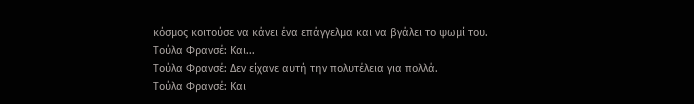κόσμος κοιτούσε να κάνει ένα επάγγελμα και να βγάλει το ψωμί του.
Τούλα Φρανσέ: Και...
Τούλα Φρανσέ: Δεν είχανε αυτή την πολυτέλεια για πολλά.
Τούλα Φρανσέ: Και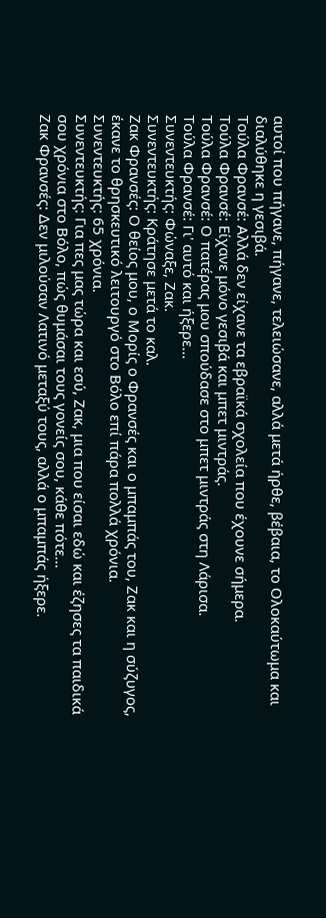αυτοί που πήγανε, πήγανε, τελειώσανε, αλλά μετά ήρθε, βέβαια, το Ολοκαύτωμα και διαλύθηκε η γεσιβά.
Τούλα Φρανσέ: Αλλά δεν είχανε τα εβραϊκά σχολεία που έχουνε σήμερα.
Τούλα Φρανσέ: Είχανε μόνο γεσιβά και μπετ μιντράς.
Τούλα Φρανσέ: Ο πατέρας μου σπούδασε στο μπετ μιντράς στη Λάρισα.
Τούλα Φρανσέ: Γι' αυτό και ήξερε...
Συνεντευκτής: Φώναξε, Ζακ.
Συνεντευκτής: Κράτησε μετά το καλ.
Ζακ Φρανσές: Ο θείος μου, ο Μορίς ο Φρανσές και ο μπαμπάς του, Ζακ και η σύζυγος, έκανε το θρησκευτικό λειτουργό στο Βόλο επί πάρα πολλά χρόνια.
Συνεντευκτής: 65 χρόνια.
Συνεντευκτής: Για πες μας τώρα και εσύ, Ζακ, μια που είσαι εδώ και έζησες τα παιδικά σου χρόνια στο Βόλο, πώς θυμάσαι τους γονείς σου, κάθε πότε...
Ζακ Φρανσές: Δεν μιλούσαν Λατινό μεταξύ τους, αλλά ο μπαμπάς ήξερε.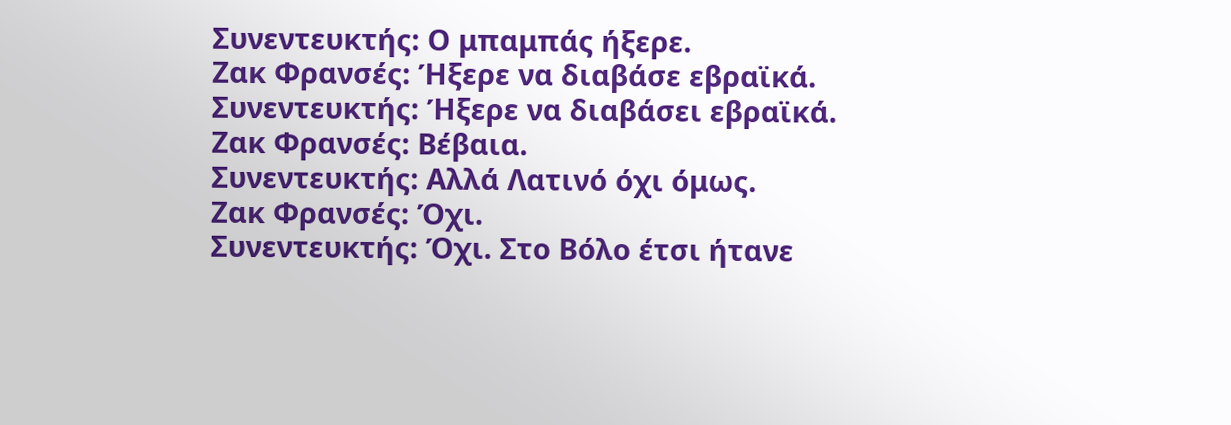Συνεντευκτής: Ο μπαμπάς ήξερε.
Ζακ Φρανσές: Ήξερε να διαβάσε εβραϊκά.
Συνεντευκτής: Ήξερε να διαβάσει εβραϊκά.
Ζακ Φρανσές: Βέβαια.
Συνεντευκτής: Αλλά Λατινό όχι όμως.
Ζακ Φρανσές: Όχι.
Συνεντευκτής: Όχι. Στο Βόλο έτσι ήτανε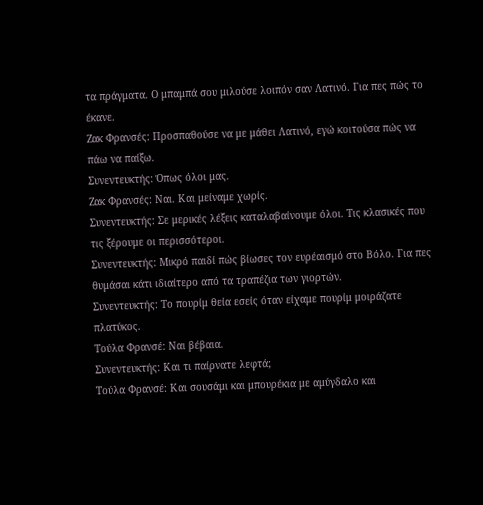τα πράγματα. Ο μπαμπά σου μιλούσε λοιπόν σαν Λατινό. Για πες πώς το έκανε.
Ζακ Φρανσές: Προσπαθούσε να με μάθει Λατινό, εγώ κοιτούσα πώς να πάω να παίξω.
Συνεντευκτής: Όπως όλοι μας.
Ζακ Φρανσές: Ναι. Και μείναμε χωρίς.
Συνεντευκτής: Σε μερικές λέξεις καταλαβαίνουμε όλοι. Τις κλασικές που τις ξέρουμε οι περισσότεροι.
Συνεντευκτής: Μικρό παιδί πώς βίωσες τον ευρέαισμό στο Βόλο. Για πες θυμάσαι κάτι ιδιαίτερο από τα τραπέζια των γιορτών.
Συνεντευκτής: Το πουρίμ θεία εσείς όταν είχαμε πουρίμ μοιράζατε πλατύκος.
Τούλα Φρανσέ: Ναι βέβαια.
Συνεντευκτής: Και τι παίρνατε λεφτά;
Τούλα Φρανσέ: Και σουσάμι και μπουρέκια με αμύγδαλο και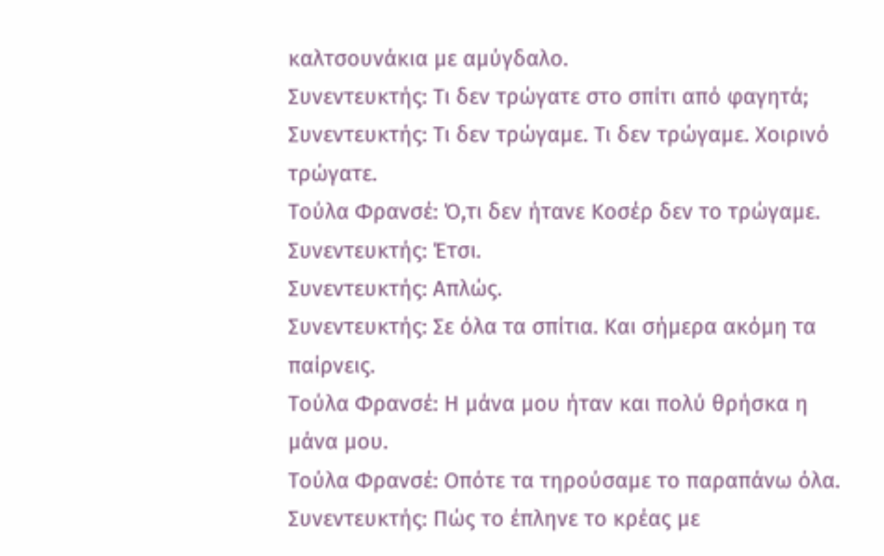καλτσουνάκια με αμύγδαλο.
Συνεντευκτής: Τι δεν τρώγατε στο σπίτι από φαγητά;
Συνεντευκτής: Τι δεν τρώγαμε. Τι δεν τρώγαμε. Χοιρινό τρώγατε.
Τούλα Φρανσέ: Ό,τι δεν ήτανε Κοσέρ δεν το τρώγαμε.
Συνεντευκτής: Έτσι.
Συνεντευκτής: Απλώς.
Συνεντευκτής: Σε όλα τα σπίτια. Και σήμερα ακόμη τα παίρνεις.
Τούλα Φρανσέ: Η μάνα μου ήταν και πολύ θρήσκα η μάνα μου.
Τούλα Φρανσέ: Οπότε τα τηρούσαμε το παραπάνω όλα.
Συνεντευκτής: Πώς το έπληνε το κρέας με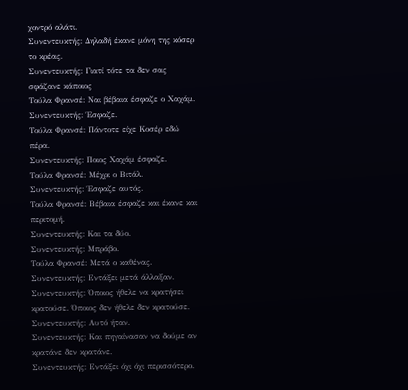χοντρό αλάτι.
Συνεντευκτής: Δηλαδή έκανε μόνη της κόσερ το κρέας.
Συνεντευκτής: Γιατί τότε τα δεν σας σφάζανε κάποιος
Τούλα Φρανσέ: Ναι βέβαια έσφαζε ο Χαχάμ.
Συνεντευκτής: Έσφαζε.
Τούλα Φρανσέ: Πάντοτε είχε Κοσέρ εδώ πέρα.
Συνεντευκτής: Ποιος Χαχάμ έσφαζε.
Τούλα Φρανσέ: Μέχρι ο Βιτάλ.
Συνεντευκτής: Έσφαζε αυτός.
Τούλα Φρανσέ: Βέβαια έσφαζε και έκανε και περιτομή.
Συνεντευκτής: Και τα δύο.
Συνεντευκτής: Μπράβο.
Τούλα Φρανσέ: Μετά ο καθένας.
Συνεντευκτής: Εντάξει μετά άλλαξαν.
Συνεντευκτής: Όποιος ήθελε να κρατήσει κρατούσε. Όποιος δεν ήθελε δεν κρατούσε.
Συνεντευκτής: Αυτό ήταν.
Συνεντευκτής: Και πηγαίνασαν να δούμε αν κρατάνε δεν κρατάνε.
Συνεντευκτής: Εντάξει όχι όχι περισσότερο.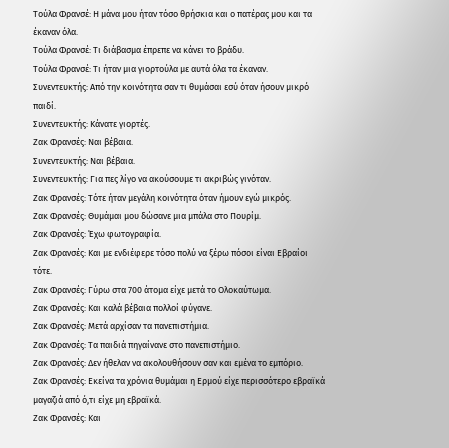Τούλα Φρανσέ: Η μάνα μου ήταν τόσο θρήσκια και ο πατέρας μου και τα έκαναν όλα.
Τούλα Φρανσέ: Τι διάβασμα έπρεπε να κάνει το βράδυ.
Τούλα Φρανσέ: Τι ήταν μια γιορτούλα με αυτά όλα τα έκαναν.
Συνεντευκτής: Από την κοινότητα σαν τι θυμάσαι εσύ όταν ήσουν μικρό παιδί.
Συνεντευκτής: Κάνατε γιορτές.
Ζακ Φρανσές: Ναι βέβαια.
Συνεντευκτής: Ναι βέβαια.
Συνεντευκτής: Για πες λίγο να ακούσουμε τι ακριβώς γινόταν.
Ζακ Φρανσές: Τότε ήταν μεγάλη κοινότητα όταν ήμουν εγώ μικρός.
Ζακ Φρανσές: Θυμάμαι μου δώσανε μια μπάλα στο Πουρίμ.
Ζακ Φρανσές: Έχω φωτογραφία.
Ζακ Φρανσές: Και με ενδιέφερε τόσο πολύ να ξέρω πόσοι είναι Εβραίοι τότε.
Ζακ Φρανσές: Γύρω στα 700 άτομα είχε μετά το Ολοκαύτωμα.
Ζακ Φρανσές: Και καλά βέβαια πολλοί φύγανε.
Ζακ Φρανσές: Μετά αρχίσαν τα πανεπιστήμια.
Ζακ Φρανσές: Τα παιδιά πηγαίνανε στο πανεπιστήμιο.
Ζακ Φρανσές: Δεν ήθελαν να ακολουθήσουν σαν και εμένα το εμπόριο.
Ζακ Φρανσές: Εκείνα τα χρόνια θυμάμαι η Ερμού είχε περισσότερο εβραϊκά μαγαζιά από ό,τι είχε μη εβραϊκά.
Ζακ Φρανσές: Και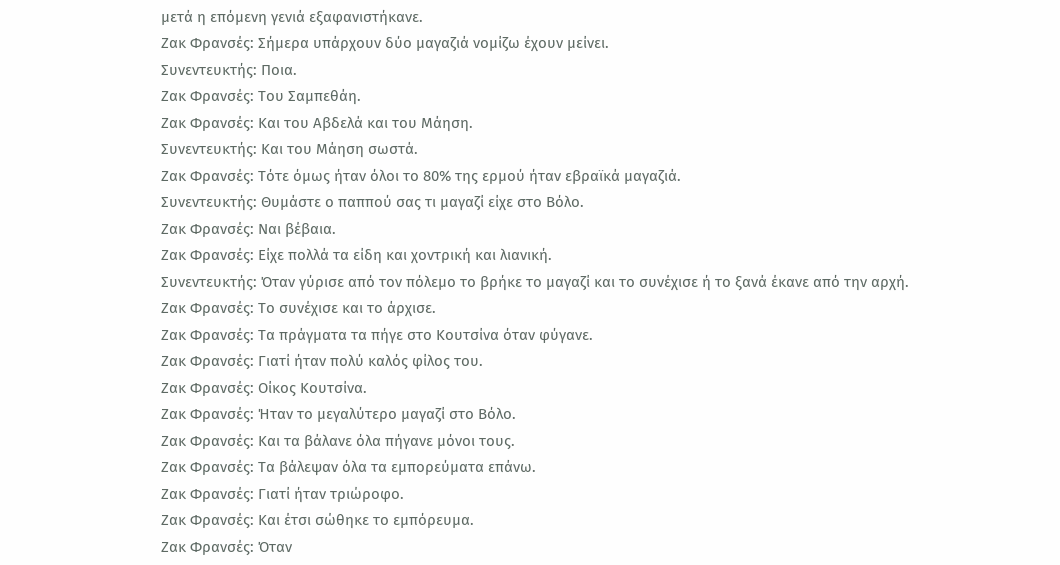μετά η επόμενη γενιά εξαφανιστήκανε.
Ζακ Φρανσές: Σήμερα υπάρχουν δύο μαγαζιά νομίζω έχουν μείνει.
Συνεντευκτής: Ποια.
Ζακ Φρανσές: Του Σαμπεθάη.
Ζακ Φρανσές: Και του Αβδελά και του Μάηση.
Συνεντευκτής: Και του Μάηση σωστά.
Ζακ Φρανσές: Τότε όμως ήταν όλοι το 80% της ερμού ήταν εβραϊκά μαγαζιά.
Συνεντευκτής: Θυμάστε ο παππού σας τι μαγαζί είχε στο Βόλο.
Ζακ Φρανσές: Ναι βέβαια.
Ζακ Φρανσές: Είχε πολλά τα είδη και χοντρική και λιανική.
Συνεντευκτής: Όταν γύρισε από τον πόλεμο το βρήκε το μαγαζί και το συνέχισε ή το ξανά έκανε από την αρχή.
Ζακ Φρανσές: Το συνέχισε και το άρχισε.
Ζακ Φρανσές: Τα πράγματα τα πήγε στο Κουτσίνα όταν φύγανε.
Ζακ Φρανσές: Γιατί ήταν πολύ καλός φίλος του.
Ζακ Φρανσές: Οίκος Κουτσίνα.
Ζακ Φρανσές: Ήταν το μεγαλύτερο μαγαζί στο Βόλο.
Ζακ Φρανσές: Και τα βάλανε όλα πήγανε μόνοι τους.
Ζακ Φρανσές: Τα βάλεψαν όλα τα εμπορεύματα επάνω.
Ζακ Φρανσές: Γιατί ήταν τριώροφο.
Ζακ Φρανσές: Και έτσι σώθηκε το εμπόρευμα.
Ζακ Φρανσές: Όταν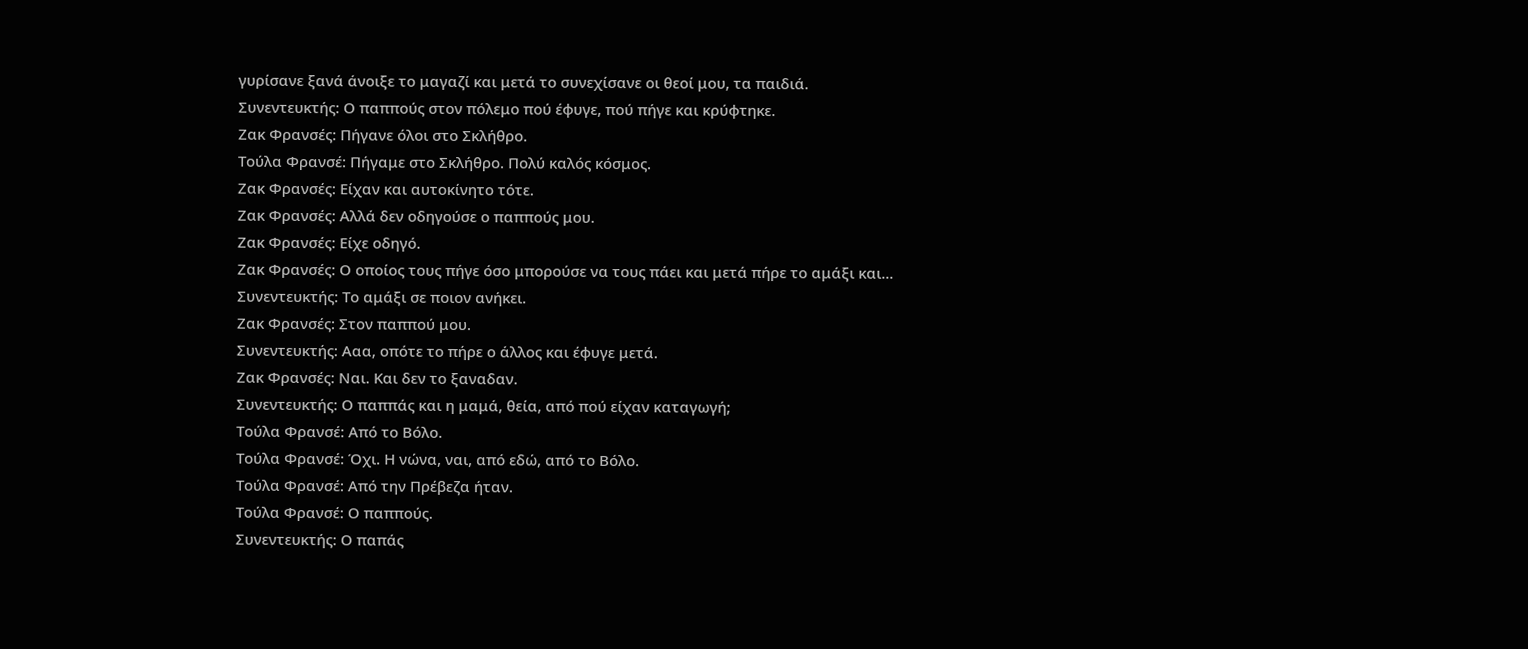γυρίσανε ξανά άνοιξε το μαγαζί και μετά το συνεχίσανε οι θεοί μου, τα παιδιά.
Συνεντευκτής: Ο παππούς στον πόλεμο πού έφυγε, πού πήγε και κρύφτηκε.
Ζακ Φρανσές: Πήγανε όλοι στο Σκλήθρο.
Τούλα Φρανσέ: Πήγαμε στο Σκλήθρο. Πολύ καλός κόσμος.
Ζακ Φρανσές: Είχαν και αυτοκίνητο τότε.
Ζακ Φρανσές: Αλλά δεν οδηγούσε ο παππούς μου.
Ζακ Φρανσές: Είχε οδηγό.
Ζακ Φρανσές: Ο οποίος τους πήγε όσο μπορούσε να τους πάει και μετά πήρε το αμάξι και...
Συνεντευκτής: Το αμάξι σε ποιον ανήκει.
Ζακ Φρανσές: Στον παππού μου.
Συνεντευκτής: Ααα, οπότε το πήρε ο άλλος και έφυγε μετά.
Ζακ Φρανσές: Ναι. Και δεν το ξαναδαν.
Συνεντευκτής: Ο παππάς και η μαμά, θεία, από πού είχαν καταγωγή;
Τούλα Φρανσέ: Από το Βόλο.
Τούλα Φρανσέ: Όχι. Η νώνα, ναι, από εδώ, από το Βόλο.
Τούλα Φρανσέ: Από την Πρέβεζα ήταν.
Τούλα Φρανσέ: Ο παππούς.
Συνεντευκτής: Ο παπάς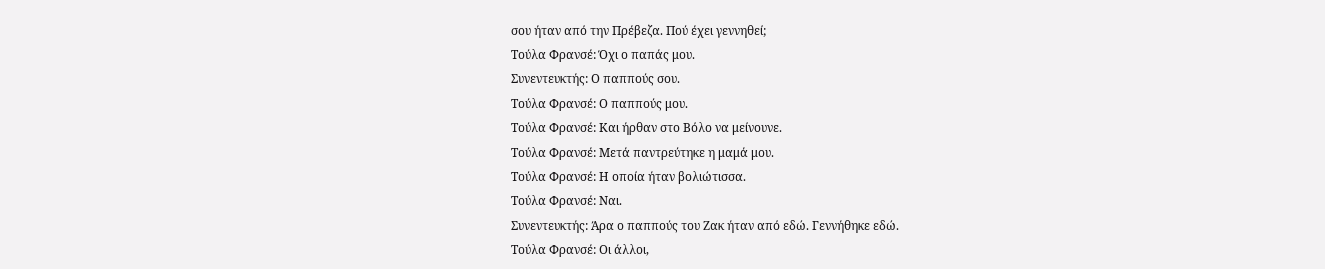σου ήταν από την Πρέβεζα. Πού έχει γεννηθεί;
Τούλα Φρανσέ: Όχι ο παπάς μου.
Συνεντευκτής: Ο παππούς σου.
Τούλα Φρανσέ: Ο παππούς μου.
Τούλα Φρανσέ: Και ήρθαν στο Βόλο να μείνουνε.
Τούλα Φρανσέ: Μετά παντρεύτηκε η μαμά μου.
Τούλα Φρανσέ: Η οποία ήταν βολιώτισσα.
Τούλα Φρανσέ: Ναι.
Συνεντευκτής: Άρα ο παππούς του Ζακ ήταν από εδώ. Γεννήθηκε εδώ.
Τούλα Φρανσέ: Οι άλλοι,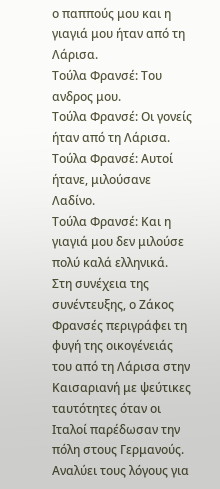ο παππούς μου και η γιαγιά μου ήταν από τη Λάρισα.
Τούλα Φρανσέ: Του ανδρος μου.
Τούλα Φρανσέ: Οι γονείς ήταν από τη Λάρισα.
Τούλα Φρανσέ: Αυτοί ήτανε, μιλούσανε Λαδίνο.
Τούλα Φρανσέ: Και η γιαγιά μου δεν μιλούσε πολύ καλά ελληνικά.
Στη συνέχεια της συνέντευξης, ο Ζάκος Φρανσές περιγράφει τη φυγή της οικογένειάς του από τη Λάρισα στην Καισαριανή με ψεύτικες ταυτότητες όταν οι Ιταλοί παρέδωσαν την πόλη στους Γερμανούς. Αναλύει τους λόγους για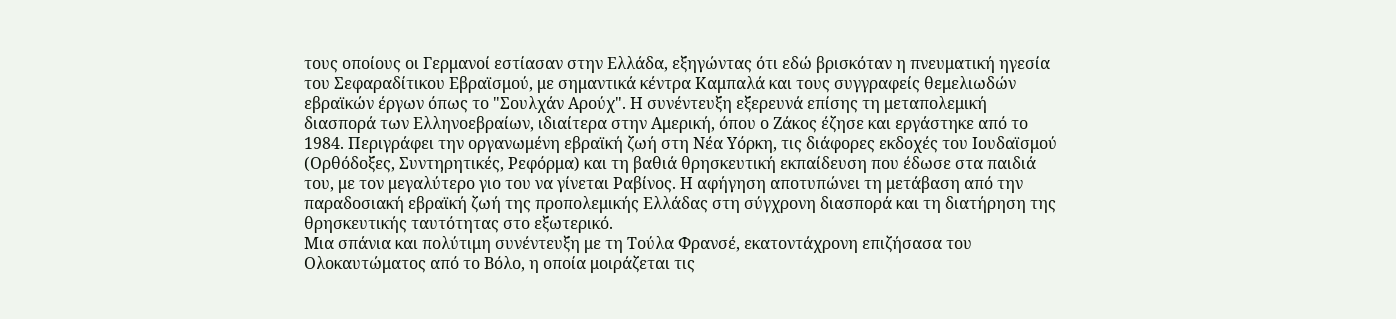τους οποίους οι Γερμανοί εστίασαν στην Ελλάδα, εξηγώντας ότι εδώ βρισκόταν η πνευματική ηγεσία του Σεφαραδίτικου Εβραϊσμού, με σημαντικά κέντρα Καμπαλά και τους συγγραφείς θεμελιωδών εβραϊκών έργων όπως το "Σουλχάν Αρούχ". Η συνέντευξη εξερευνά επίσης τη μεταπολεμική διασπορά των Ελληνοεβραίων, ιδιαίτερα στην Αμερική, όπου ο Ζάκος έζησε και εργάστηκε από το 1984. Περιγράφει την οργανωμένη εβραϊκή ζωή στη Νέα Υόρκη, τις διάφορες εκδοχές του Ιουδαϊσμού (Ορθόδοξες, Συντηρητικές, Ρεφόρμα) και τη βαθιά θρησκευτική εκπαίδευση που έδωσε στα παιδιά του, με τον μεγαλύτερο γιο του να γίνεται Ραβίνος. Η αφήγηση αποτυπώνει τη μετάβαση από την παραδοσιακή εβραϊκή ζωή της προπολεμικής Ελλάδας στη σύγχρονη διασπορά και τη διατήρηση της θρησκευτικής ταυτότητας στο εξωτερικό.
Μια σπάνια και πολύτιμη συνέντευξη με τη Τούλα Φρανσέ, εκατοντάχρονη επιζήσασα του Ολοκαυτώματος από το Βόλο, η οποία μοιράζεται τις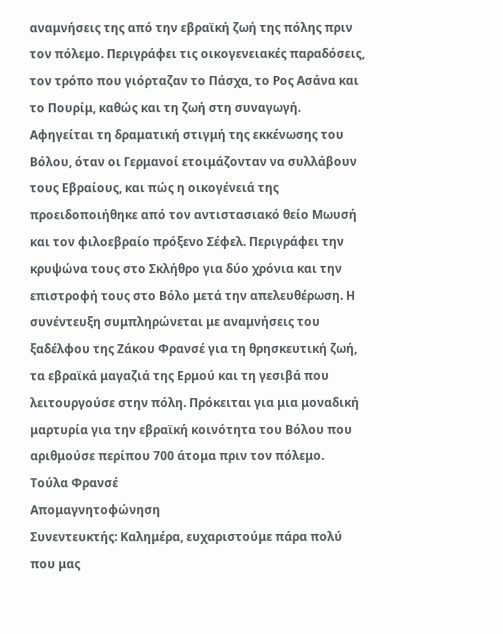αναμνήσεις της από την εβραϊκή ζωή της πόλης πριν τον πόλεμο. Περιγράφει τις οικογενειακές παραδόσεις, τον τρόπο που γιόρταζαν το Πάσχα, το Ρος Ασάνα και το Πουρίμ, καθώς και τη ζωή στη συναγωγή. Αφηγείται τη δραματική στιγμή της εκκένωσης του Βόλου, όταν οι Γερμανοί ετοιμάζονταν να συλλάβουν τους Εβραίους, και πώς η οικογένειά της προειδοποιήθηκε από τον αντιστασιακό θείο Μωυσή και τον φιλοεβραίο πρόξενο Σέφελ. Περιγράφει την κρυψώνα τους στο Σκλήθρο για δύο χρόνια και την επιστροφή τους στο Βόλο μετά την απελευθέρωση. Η συνέντευξη συμπληρώνεται με αναμνήσεις του ξαδέλφου της Ζάκου Φρανσέ για τη θρησκευτική ζωή, τα εβραϊκά μαγαζιά της Ερμού και τη γεσιβά που λειτουργούσε στην πόλη. Πρόκειται για μια μοναδική μαρτυρία για την εβραϊκή κοινότητα του Βόλου που αριθμούσε περίπου 700 άτομα πριν τον πόλεμο.
Τούλα Φρανσέ
Απομαγνητοφώνηση
Συνεντευκτής: Καλημέρα, ευχαριστούμε πάρα πολύ που μας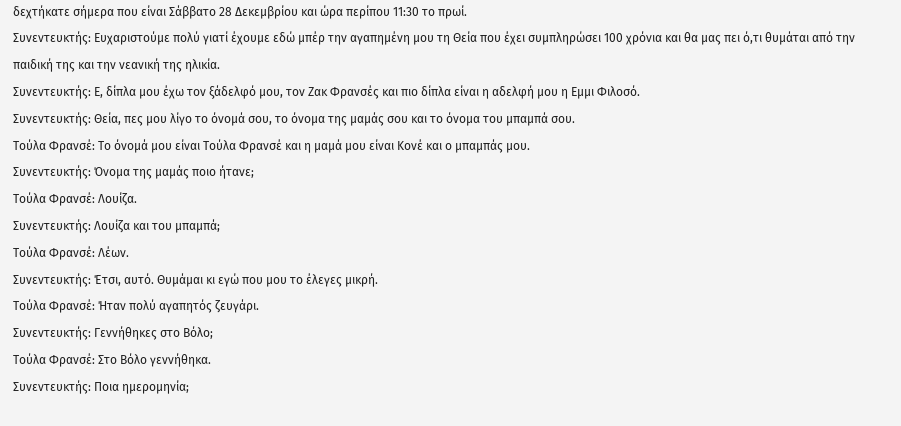δεχτήκατε σήμερα που είναι Σάββατο 28 Δεκεμβρίου και ώρα περίπου 11:30 το πρωί.
Συνεντευκτής: Ευχαριστούμε πολύ γιατί έχουμε εδώ μπέρ την αγαπημένη μου τη Θεία που έχει συμπληρώσει 100 χρόνια και θα μας πει ό,τι θυμάται από την παιδική της και την νεανική της ηλικία.
Συνεντευκτής: Ε, δίπλα μου έχω τον ξάδελφό μου, τον Ζακ Φρανσές και πιο δίπλα είναι η αδελφή μου η Εμμι Φιλοσό.
Συνεντευκτής: Θεία, πες μου λίγο το όνομά σου, το όνομα της μαμάς σου και το όνομα του μπαμπά σου.
Τούλα Φρανσέ: Το όνομά μου είναι Τούλα Φρανσέ και η μαμά μου είναι Κονέ και ο μπαμπάς μου.
Συνεντευκτής: Όνομα της μαμάς ποιο ήτανε;
Τούλα Φρανσέ: Λουίζα.
Συνεντευκτής: Λουίζα και του μπαμπά;
Τούλα Φρανσέ: Λέων.
Συνεντευκτής: Έτσι, αυτό. Θυμάμαι κι εγώ που μου το έλεγες μικρή.
Τούλα Φρανσέ: Ήταν πολύ αγαπητός ζευγάρι.
Συνεντευκτής: Γεννήθηκες στο Βόλο;
Τούλα Φρανσέ: Στο Βόλο γεννήθηκα.
Συνεντευκτής: Ποια ημερομηνία;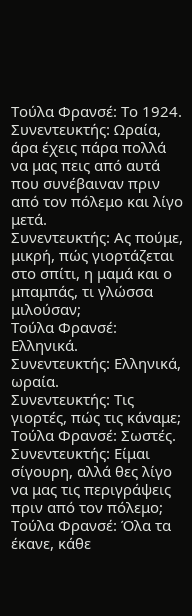Τούλα Φρανσέ: Το 1924.
Συνεντευκτής: Ωραία, άρα έχεις πάρα πολλά να μας πεις από αυτά που συνέβαιναν πριν από τον πόλεμο και λίγο μετά.
Συνεντευκτής: Ας πούμε, μικρή, πώς γιορτάζεται στο σπίτι, η μαμά και ο μπαμπάς, τι γλώσσα μιλούσαν;
Τούλα Φρανσέ: Ελληνικά.
Συνεντευκτής: Ελληνικά, ωραία.
Συνεντευκτής: Τις γιορτές, πώς τις κάναμε;
Τούλα Φρανσέ: Σωστές.
Συνεντευκτής: Είμαι σίγουρη, αλλά θες λίγο να μας τις περιγράψεις πριν από τον πόλεμο;
Τούλα Φρανσέ: Όλα τα έκανε, κάθε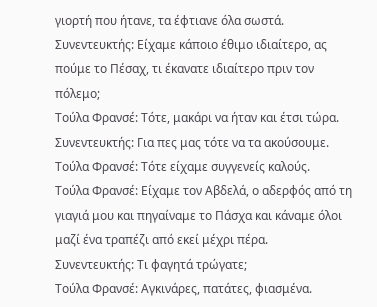γιορτή που ήτανε, τα έφτιανε όλα σωστά.
Συνεντευκτής: Είχαμε κάποιο έθιμο ιδιαίτερο, ας πούμε το Πέσαχ, τι έκανατε ιδιαίτερο πριν τον πόλεμο;
Τούλα Φρανσέ: Τότε, μακάρι να ήταν και έτσι τώρα.
Συνεντευκτής: Για πες μας τότε να τα ακούσουμε.
Τούλα Φρανσέ: Τότε είχαμε συγγενείς καλούς.
Τούλα Φρανσέ: Είχαμε τον Αβδελά, ο αδερφός από τη γιαγιά μου και πηγαίναμε το Πάσχα και κάναμε όλοι μαζί ένα τραπέζι από εκεί μέχρι πέρα.
Συνεντευκτής: Τι φαγητά τρώγατε;
Τούλα Φρανσέ: Αγκινάρες, πατάτες, φιασμένα.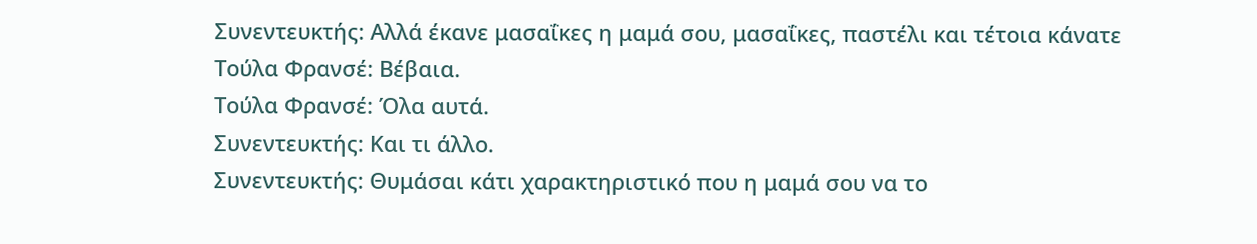Συνεντευκτής: Αλλά έκανε μασαΐκες η μαμά σου, μασαΐκες, παστέλι και τέτοια κάνατε
Τούλα Φρανσέ: Βέβαια.
Τούλα Φρανσέ: Όλα αυτά.
Συνεντευκτής: Και τι άλλο.
Συνεντευκτής: Θυμάσαι κάτι χαρακτηριστικό που η μαμά σου να το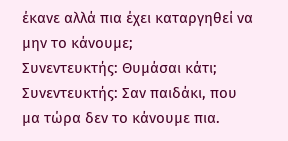έκανε αλλά πια έχει καταργηθεί να μην το κάνουμε;
Συνεντευκτής: Θυμάσαι κάτι;
Συνεντευκτής: Σαν παιδάκι, που μα τώρα δεν το κάνουμε πια.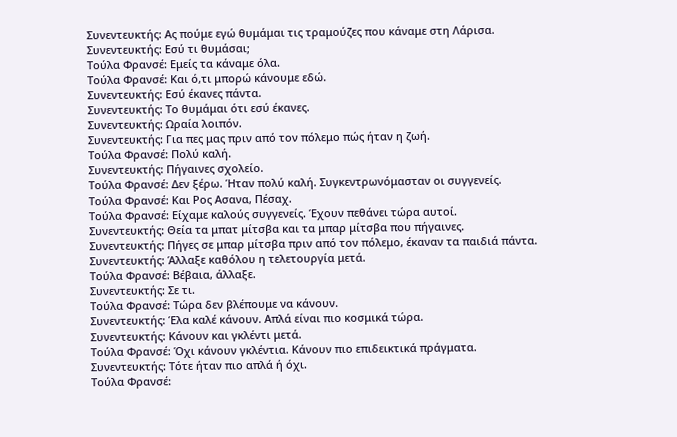Συνεντευκτής: Ας πούμε εγώ θυμάμαι τις τραμούζες που κάναμε στη Λάρισα.
Συνεντευκτής: Εσύ τι θυμάσαι;
Τούλα Φρανσέ: Εμείς τα κάναμε όλα.
Τούλα Φρανσέ: Και ό,τι μπορώ κάνουμε εδώ.
Συνεντευκτής: Εσύ έκανες πάντα.
Συνεντευκτής: Το θυμάμαι ότι εσύ έκανες.
Συνεντευκτής: Ωραία λοιπόν.
Συνεντευκτής: Για πες μας πριν από τον πόλεμο πώς ήταν η ζωή.
Τούλα Φρανσέ: Πολύ καλή.
Συνεντευκτής: Πήγαινες σχολείο.
Τούλα Φρανσέ: Δεν ξέρω. Ήταν πολύ καλή. Συγκεντρωνόμασταν οι συγγενείς.
Τούλα Φρανσέ: Και Ρος Ασανα, Πέσαχ.
Τούλα Φρανσέ: Είχαμε καλούς συγγενείς. Έχουν πεθάνει τώρα αυτοί.
Συνεντευκτής: Θεία τα μπατ μίτσβα και τα μπαρ μίτσβα που πήγαινες.
Συνεντευκτής: Πήγες σε μπαρ μίτσβα πριν από τον πόλεμο, έκαναν τα παιδιά πάντα.
Συνεντευκτής: Άλλαξε καθόλου η τελετουργία μετά.
Τούλα Φρανσέ: Βέβαια, άλλαξε.
Συνεντευκτής: Σε τι.
Τούλα Φρανσέ: Τώρα δεν βλέπουμε να κάνουν.
Συνεντευκτής: Έλα καλέ κάνουν. Απλά είναι πιο κοσμικά τώρα.
Συνεντευκτής: Κάνουν και γκλέντι μετά.
Τούλα Φρανσέ: Όχι κάνουν γκλέντια. Κάνουν πιο επιδεικτικά πράγματα.
Συνεντευκτής: Τότε ήταν πιο απλά ή όχι.
Τούλα Φρανσέ: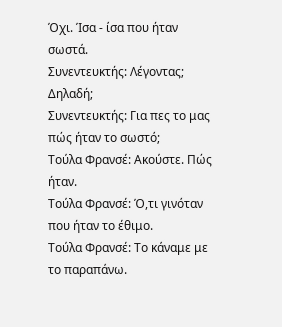Όχι. Ίσα - ίσα που ήταν σωστά.
Συνεντευκτής: Λέγοντας; Δηλαδή;
Συνεντευκτής: Για πες το μας πώς ήταν το σωστό;
Τούλα Φρανσέ: Ακούστε. Πώς ήταν.
Τούλα Φρανσέ: Ό,τι γινόταν που ήταν το έθιμο.
Τούλα Φρανσέ: Το κάναμε με το παραπάνω.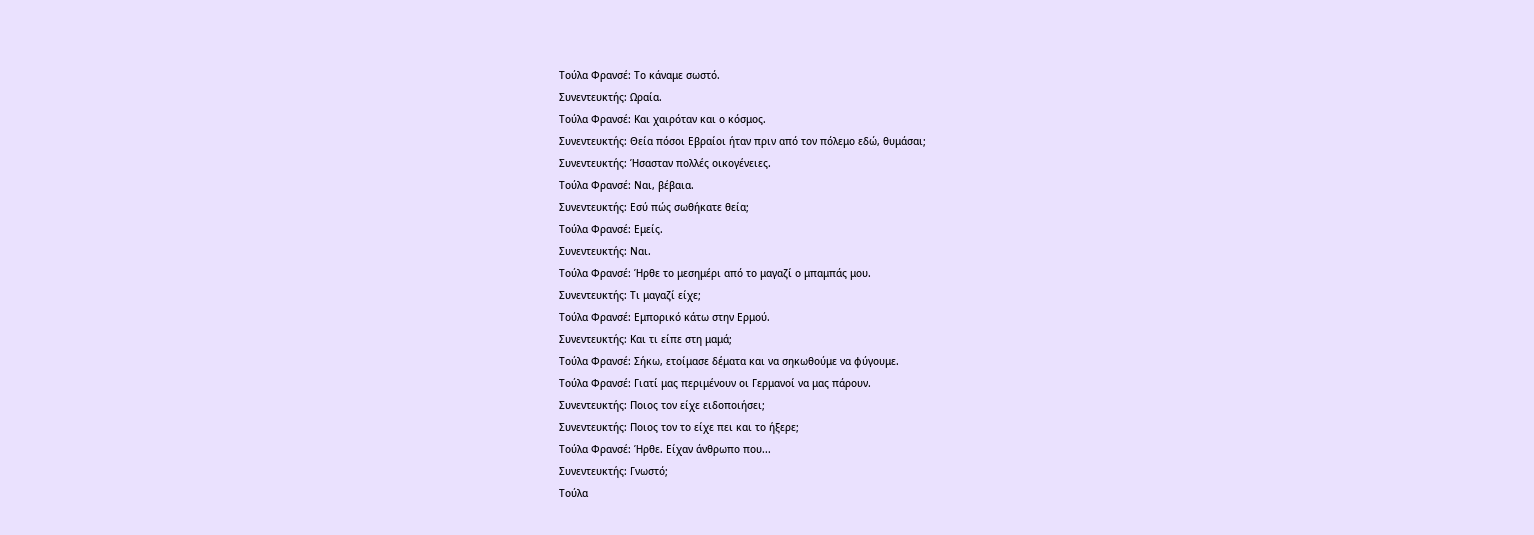Τούλα Φρανσέ: Το κάναμε σωστό.
Συνεντευκτής: Ωραία.
Τούλα Φρανσέ: Και χαιρόταν και ο κόσμος.
Συνεντευκτής: Θεία πόσοι Εβραίοι ήταν πριν από τον πόλεμο εδώ, θυμάσαι;
Συνεντευκτής: Ήσασταν πολλές οικογένειες.
Τούλα Φρανσέ: Ναι, βέβαια.
Συνεντευκτής: Εσύ πώς σωθήκατε θεία;
Τούλα Φρανσέ: Εμείς.
Συνεντευκτής: Ναι.
Τούλα Φρανσέ: Ήρθε το μεσημέρι από το μαγαζί ο μπαμπάς μου.
Συνεντευκτής: Τι μαγαζί είχε;
Τούλα Φρανσέ: Εμπορικό κάτω στην Ερμού.
Συνεντευκτής: Και τι είπε στη μαμά;
Τούλα Φρανσέ: Σήκω, ετοίμασε δέματα και να σηκωθούμε να φύγουμε.
Τούλα Φρανσέ: Γιατί μας περιμένουν οι Γερμανοί να μας πάρουν.
Συνεντευκτής: Ποιος τον είχε ειδοποιήσει;
Συνεντευκτής: Ποιος τον το είχε πει και το ήξερε;
Τούλα Φρανσέ: Ήρθε. Είχαν άνθρωπο που...
Συνεντευκτής: Γνωστό;
Τούλα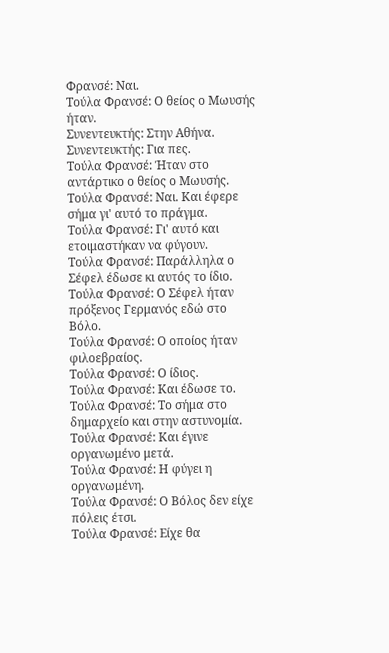Φρανσέ: Ναι.
Τούλα Φρανσέ: Ο θείος ο Μωυσής ήταν.
Συνεντευκτής: Στην Αθήνα.
Συνεντευκτής: Για πες.
Τούλα Φρανσέ: Ήταν στο αντάρτικο ο θείος ο Μωυσής.
Τούλα Φρανσέ: Ναι. Και έφερε σήμα γι' αυτό το πράγμα.
Τούλα Φρανσέ: Γι' αυτό και ετοιμαστήκαν να φύγουν.
Τούλα Φρανσέ: Παράλληλα ο Σέφελ έδωσε κι αυτός το ίδιο.
Τούλα Φρανσέ: Ο Σέφελ ήταν πρόξενος Γερμανός εδώ στο Βόλο.
Τούλα Φρανσέ: Ο οποίος ήταν φιλοεβραίος.
Τούλα Φρανσέ: Ο ίδιος.
Τούλα Φρανσέ: Και έδωσε το.
Τούλα Φρανσέ: Το σήμα στο δημαρχείο και στην αστυνομία.
Τούλα Φρανσέ: Και έγινε οργανωμένο μετά.
Τούλα Φρανσέ: Η φύγει η οργανωμένη.
Τούλα Φρανσέ: Ο Βόλος δεν είχε πόλεις έτσι.
Τούλα Φρανσέ: Είχε θα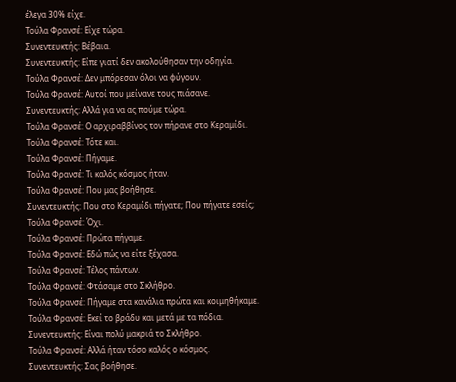έλεγα 30% είχε.
Τούλα Φρανσέ: Είχε τώρα.
Συνεντευκτής: Βέβαια.
Συνεντευκτής: Είπε γιατί δεν ακολούθησαν την οδηγία.
Τούλα Φρανσέ: Δεν μπόρεσαν όλοι να φύγουν.
Τούλα Φρανσέ: Αυτοί που μείνανε τους πιάσανε.
Συνεντευκτής: Αλλά για να ας πούμε τώρα.
Τούλα Φρανσέ: Ο αρχιραββίνος τον πήρανε στο Κεραμίδι.
Τούλα Φρανσέ: Τότε και.
Τούλα Φρανσέ: Πήγαμε.
Τούλα Φρανσέ: Τι καλός κόσμος ήταν.
Τούλα Φρανσέ: Που μας βοήθησε.
Συνεντευκτής: Που στο Κεραμίδι πήγατε; Που πήγατε εσείς;
Τούλα Φρανσέ: Όχι.
Τούλα Φρανσέ: Πρώτα πήγαμε.
Τούλα Φρανσέ: Εδώ πώς να είτε ξέχασα.
Τούλα Φρανσέ: Τέλος πάντων.
Τούλα Φρανσέ: Φτάσαμε στο Σκλήθρο.
Τούλα Φρανσέ: Πήγαμε στα κανάλια πρώτα και κοιμηθήκαμε.
Τούλα Φρανσέ: Εκεί το βράδυ και μετά με τα πόδια.
Συνεντευκτής: Είναι πολύ μακριά το Σκλήθρο.
Τούλα Φρανσέ: Αλλά ήταν τόσο καλός ο κόσμος.
Συνεντευκτής: Σας βοήθησε.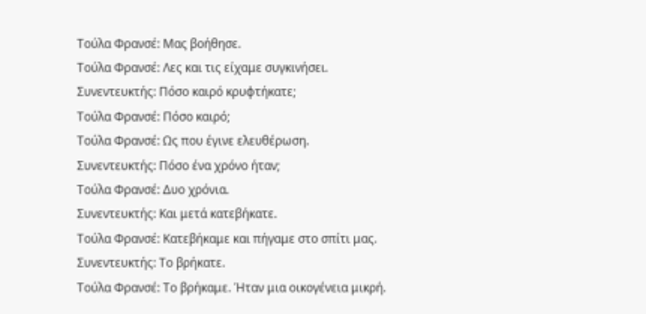Τούλα Φρανσέ: Μας βοήθησε.
Τούλα Φρανσέ: Λες και τις είχαμε συγκινήσει.
Συνεντευκτής: Πόσο καιρό κρυφτήκατε;
Τούλα Φρανσέ: Πόσο καιρό;
Τούλα Φρανσέ: Ως που έγινε ελευθέρωση.
Συνεντευκτής: Πόσο ένα χρόνο ήταν;
Τούλα Φρανσέ: Δυο χρόνια.
Συνεντευκτής: Και μετά κατεβήκατε.
Τούλα Φρανσέ: Κατεβήκαμε και πήγαμε στο σπίτι μας.
Συνεντευκτής: Το βρήκατε.
Τούλα Φρανσέ: Το βρήκαμε. Ήταν μια οικογένεια μικρή.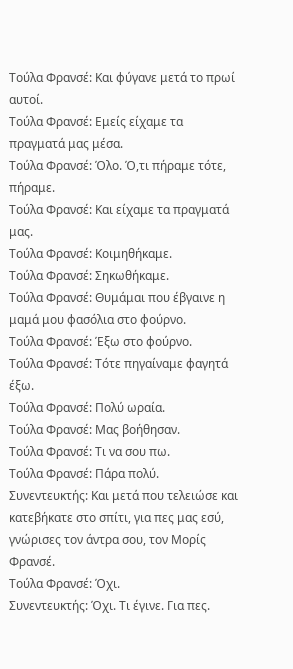Τούλα Φρανσέ: Και φύγανε μετά το πρωί αυτοί.
Τούλα Φρανσέ: Εμείς είχαμε τα πραγματά μας μέσα.
Τούλα Φρανσέ: Όλο. Ό,τι πήραμε τότε, πήραμε.
Τούλα Φρανσέ: Και είχαμε τα πραγματά μας.
Τούλα Φρανσέ: Κοιμηθήκαμε.
Τούλα Φρανσέ: Σηκωθήκαμε.
Τούλα Φρανσέ: Θυμάμαι που έβγαινε η μαμά μου φασόλια στο φούρνο.
Τούλα Φρανσέ: Έξω στο φούρνο.
Τούλα Φρανσέ: Τότε πηγαίναμε φαγητά έξω.
Τούλα Φρανσέ: Πολύ ωραία.
Τούλα Φρανσέ: Μας βοήθησαν.
Τούλα Φρανσέ: Τι να σου πω.
Τούλα Φρανσέ: Πάρα πολύ.
Συνεντευκτής: Και μετά που τελειώσε και κατεβήκατε στο σπίτι, για πες μας εσύ, γνώρισες τον άντρα σου, τον Μορίς Φρανσέ.
Τούλα Φρανσέ: Όχι.
Συνεντευκτής: Όχι. Τι έγινε. Για πες.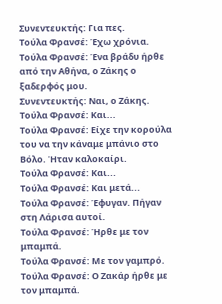Συνεντευκτής: Για πες.
Τούλα Φρανσέ: Έχω χρόνια.
Τούλα Φρανσέ: Ένα βράδυ ήρθε από την Αθήνα, ο Ζάκης ο ξαδερφός μου.
Συνεντευκτής: Ναι, ο Ζάκης.
Τούλα Φρανσέ: Και...
Τούλα Φρανσέ: Είχε την κορούλα του να την κάναμε μπάνιο στο Βόλο. Ήταν καλοκαίρι.
Τούλα Φρανσέ: Και...
Τούλα Φρανσέ: Και μετά...
Τούλα Φρανσέ: Έφυγαν. Πήγαν στη Λάρισα αυτοί.
Τούλα Φρανσέ: Ήρθε με τον μπαμπά.
Τούλα Φρανσέ: Με τον γαμπρό.
Τούλα Φρανσέ: Ο Ζακάρ ήρθε με τον μπαμπά.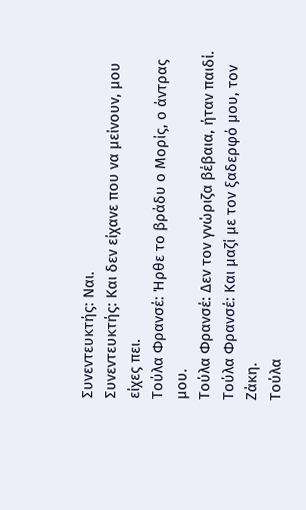Συνεντευκτής: Ναι.
Συνεντευκτής: Και δεν είχανε που να μείνουν, μου είχες πει.
Τούλα Φρανσέ: Ήρθε το βράδυ ο Μορίς, ο άντρας μου.
Τούλα Φρανσέ: Δεν τον γνώριζα βέβαια, ήταν παιδί.
Τούλα Φρανσέ: Και μαζί με τον ξαδερφό μου, τον Ζάκη.
Τούλα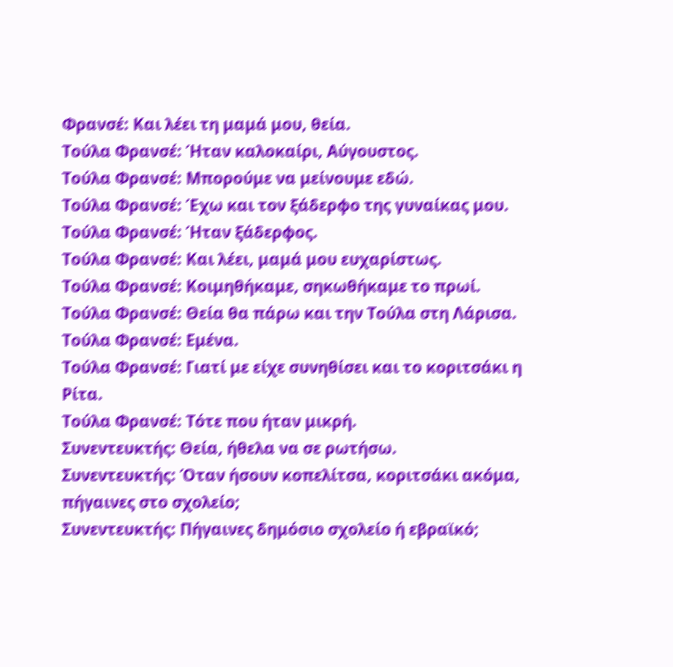Φρανσέ: Και λέει τη μαμά μου, θεία.
Τούλα Φρανσέ: Ήταν καλοκαίρι, Αύγουστος.
Τούλα Φρανσέ: Μπορούμε να μείνουμε εδώ.
Τούλα Φρανσέ: Έχω και τον ξάδερφο της γυναίκας μου.
Τούλα Φρανσέ: Ήταν ξάδερφος.
Τούλα Φρανσέ: Και λέει, μαμά μου ευχαρίστως.
Τούλα Φρανσέ: Κοιμηθήκαμε, σηκωθήκαμε το πρωί.
Τούλα Φρανσέ: Θεία θα πάρω και την Τούλα στη Λάρισα.
Τούλα Φρανσέ: Εμένα.
Τούλα Φρανσέ: Γιατί με είχε συνηθίσει και το κοριτσάκι η Ρίτα.
Τούλα Φρανσέ: Τότε που ήταν μικρή.
Συνεντευκτής: Θεία, ήθελα να σε ρωτήσω.
Συνεντευκτής: Όταν ήσουν κοπελίτσα, κοριτσάκι ακόμα, πήγαινες στο σχολείο;
Συνεντευκτής: Πήγαινες δημόσιο σχολείο ή εβραϊκό;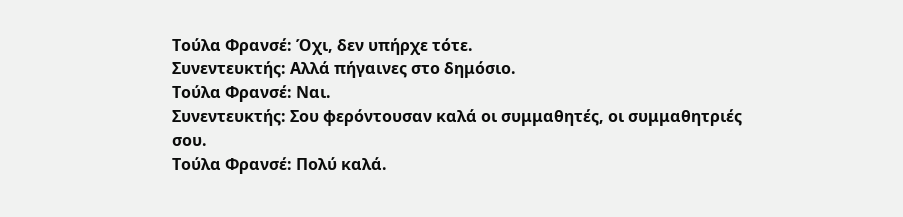Τούλα Φρανσέ: Όχι, δεν υπήρχε τότε.
Συνεντευκτής: Αλλά πήγαινες στο δημόσιο.
Τούλα Φρανσέ: Ναι.
Συνεντευκτής: Σου φερόντουσαν καλά οι συμμαθητές, οι συμμαθητριές σου.
Τούλα Φρανσέ: Πολύ καλά.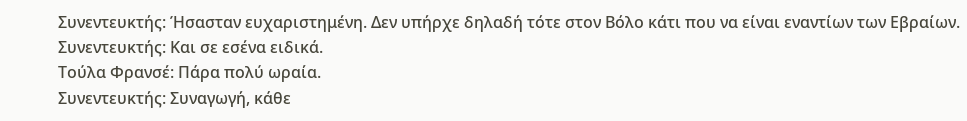Συνεντευκτής: Ήσασταν ευχαριστημένη. Δεν υπήρχε δηλαδή τότε στον Βόλο κάτι που να είναι εναντίων των Εβραίων.
Συνεντευκτής: Και σε εσένα ειδικά.
Τούλα Φρανσέ: Πάρα πολύ ωραία.
Συνεντευκτής: Συναγωγή, κάθε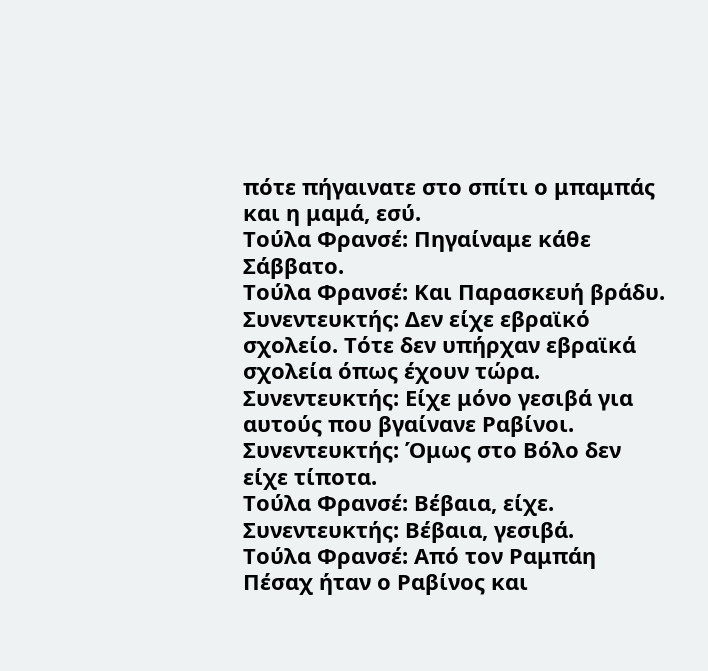πότε πήγαινατε στο σπίτι ο μπαμπάς και η μαμά, εσύ.
Τούλα Φρανσέ: Πηγαίναμε κάθε Σάββατο.
Τούλα Φρανσέ: Και Παρασκευή βράδυ.
Συνεντευκτής: Δεν είχε εβραϊκό σχολείο. Τότε δεν υπήρχαν εβραϊκά σχολεία όπως έχουν τώρα.
Συνεντευκτής: Είχε μόνο γεσιβά για αυτούς που βγαίνανε Ραβίνοι.
Συνεντευκτής: Όμως στο Βόλο δεν είχε τίποτα.
Τούλα Φρανσέ: Βέβαια, είχε.
Συνεντευκτής: Βέβαια, γεσιβά.
Τούλα Φρανσέ: Από τον Ραμπάη Πέσαχ ήταν ο Ραβίνος και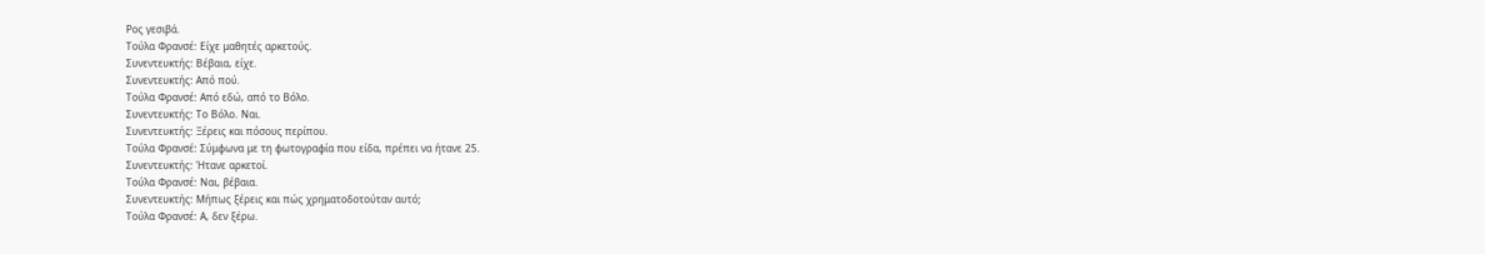Ρος γεσιβά.
Τούλα Φρανσέ: Είχε μαθητές αρκετούς.
Συνεντευκτής: Βέβαια, είχε.
Συνεντευκτής: Από πού.
Τούλα Φρανσέ: Από εδώ, από το Βόλο.
Συνεντευκτής: Το Βόλο. Ναι.
Συνεντευκτής: Ξέρεις και πόσους περίπου.
Τούλα Φρανσέ: Σύμφωνα με τη φωτογραφία που είδα, πρέπει να ήτανε 25.
Συνεντευκτής: Ήτανε αρκετοί.
Τούλα Φρανσέ: Ναι, βέβαια.
Συνεντευκτής: Μήπως ξέρεις και πώς χρηματοδοτούταν αυτό;
Τούλα Φρανσέ: Α, δεν ξέρω.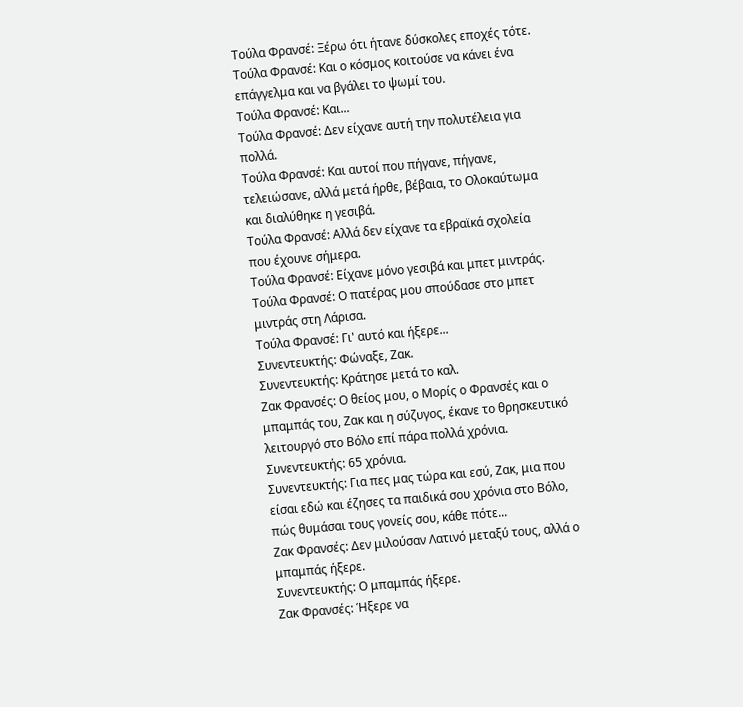Τούλα Φρανσέ: Ξέρω ότι ήτανε δύσκολες εποχές τότε.
Τούλα Φρανσέ: Και ο κόσμος κοιτούσε να κάνει ένα επάγγελμα και να βγάλει το ψωμί του.
Τούλα Φρανσέ: Και...
Τούλα Φρανσέ: Δεν είχανε αυτή την πολυτέλεια για πολλά.
Τούλα Φρανσέ: Και αυτοί που πήγανε, πήγανε, τελειώσανε, αλλά μετά ήρθε, βέβαια, το Ολοκαύτωμα και διαλύθηκε η γεσιβά.
Τούλα Φρανσέ: Αλλά δεν είχανε τα εβραϊκά σχολεία που έχουνε σήμερα.
Τούλα Φρανσέ: Είχανε μόνο γεσιβά και μπετ μιντράς.
Τούλα Φρανσέ: Ο πατέρας μου σπούδασε στο μπετ μιντράς στη Λάρισα.
Τούλα Φρανσέ: Γι' αυτό και ήξερε...
Συνεντευκτής: Φώναξε, Ζακ.
Συνεντευκτής: Κράτησε μετά το καλ.
Ζακ Φρανσές: Ο θείος μου, ο Μορίς ο Φρανσές και ο μπαμπάς του, Ζακ και η σύζυγος, έκανε το θρησκευτικό λειτουργό στο Βόλο επί πάρα πολλά χρόνια.
Συνεντευκτής: 65 χρόνια.
Συνεντευκτής: Για πες μας τώρα και εσύ, Ζακ, μια που είσαι εδώ και έζησες τα παιδικά σου χρόνια στο Βόλο, πώς θυμάσαι τους γονείς σου, κάθε πότε...
Ζακ Φρανσές: Δεν μιλούσαν Λατινό μεταξύ τους, αλλά ο μπαμπάς ήξερε.
Συνεντευκτής: Ο μπαμπάς ήξερε.
Ζακ Φρανσές: Ήξερε να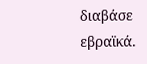διαβάσε εβραϊκά.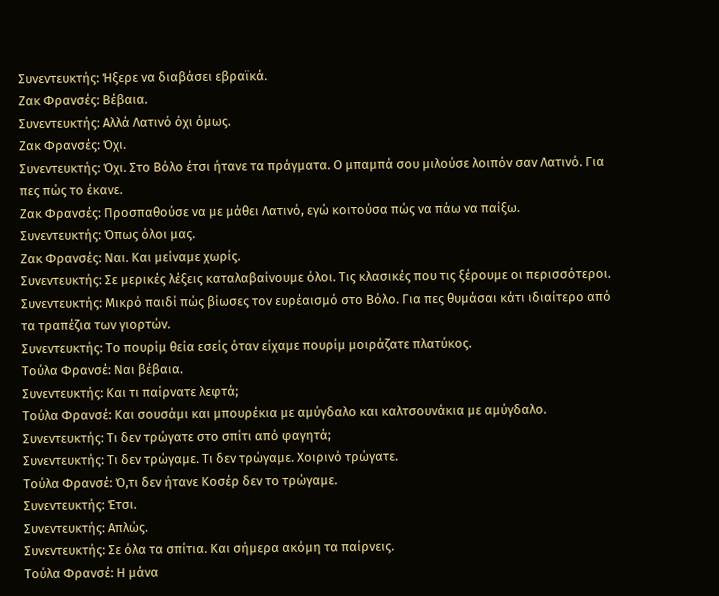Συνεντευκτής: Ήξερε να διαβάσει εβραϊκά.
Ζακ Φρανσές: Βέβαια.
Συνεντευκτής: Αλλά Λατινό όχι όμως.
Ζακ Φρανσές: Όχι.
Συνεντευκτής: Όχι. Στο Βόλο έτσι ήτανε τα πράγματα. Ο μπαμπά σου μιλούσε λοιπόν σαν Λατινό. Για πες πώς το έκανε.
Ζακ Φρανσές: Προσπαθούσε να με μάθει Λατινό, εγώ κοιτούσα πώς να πάω να παίξω.
Συνεντευκτής: Όπως όλοι μας.
Ζακ Φρανσές: Ναι. Και μείναμε χωρίς.
Συνεντευκτής: Σε μερικές λέξεις καταλαβαίνουμε όλοι. Τις κλασικές που τις ξέρουμε οι περισσότεροι.
Συνεντευκτής: Μικρό παιδί πώς βίωσες τον ευρέαισμό στο Βόλο. Για πες θυμάσαι κάτι ιδιαίτερο από τα τραπέζια των γιορτών.
Συνεντευκτής: Το πουρίμ θεία εσείς όταν είχαμε πουρίμ μοιράζατε πλατύκος.
Τούλα Φρανσέ: Ναι βέβαια.
Συνεντευκτής: Και τι παίρνατε λεφτά;
Τούλα Φρανσέ: Και σουσάμι και μπουρέκια με αμύγδαλο και καλτσουνάκια με αμύγδαλο.
Συνεντευκτής: Τι δεν τρώγατε στο σπίτι από φαγητά;
Συνεντευκτής: Τι δεν τρώγαμε. Τι δεν τρώγαμε. Χοιρινό τρώγατε.
Τούλα Φρανσέ: Ό,τι δεν ήτανε Κοσέρ δεν το τρώγαμε.
Συνεντευκτής: Έτσι.
Συνεντευκτής: Απλώς.
Συνεντευκτής: Σε όλα τα σπίτια. Και σήμερα ακόμη τα παίρνεις.
Τούλα Φρανσέ: Η μάνα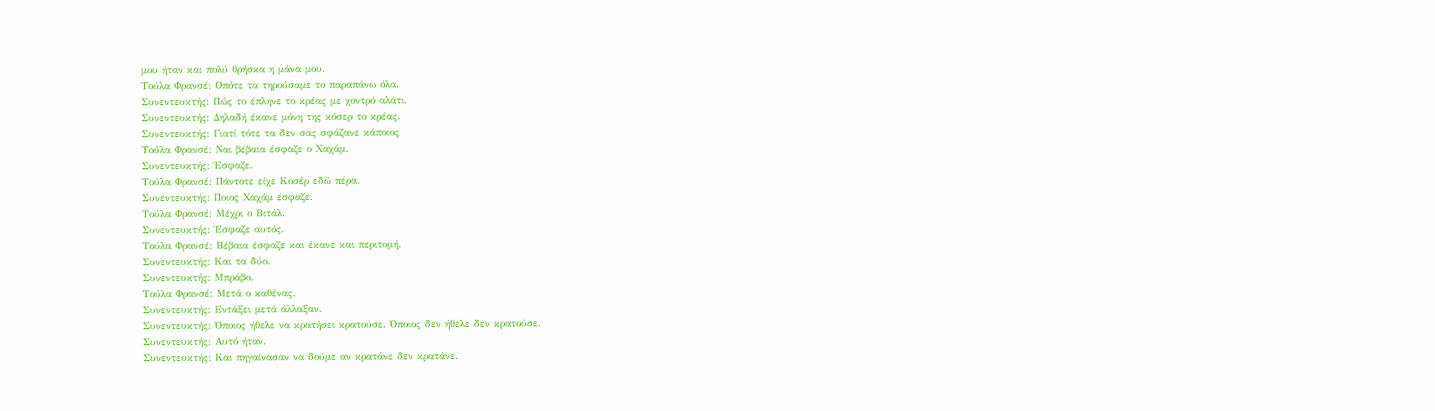μου ήταν και πολύ θρήσκα η μάνα μου.
Τούλα Φρανσέ: Οπότε τα τηρούσαμε το παραπάνω όλα.
Συνεντευκτής: Πώς το έπληνε το κρέας με χοντρό αλάτι.
Συνεντευκτής: Δηλαδή έκανε μόνη της κόσερ το κρέας.
Συνεντευκτής: Γιατί τότε τα δεν σας σφάζανε κάποιος
Τούλα Φρανσέ: Ναι βέβαια έσφαζε ο Χαχάμ.
Συνεντευκτής: Έσφαζε.
Τούλα Φρανσέ: Πάντοτε είχε Κοσέρ εδώ πέρα.
Συνεντευκτής: Ποιος Χαχάμ έσφαζε.
Τούλα Φρανσέ: Μέχρι ο Βιτάλ.
Συνεντευκτής: Έσφαζε αυτός.
Τούλα Φρανσέ: Βέβαια έσφαζε και έκανε και περιτομή.
Συνεντευκτής: Και τα δύο.
Συνεντευκτής: Μπράβο.
Τούλα Φρανσέ: Μετά ο καθένας.
Συνεντευκτής: Εντάξει μετά άλλαξαν.
Συνεντευκτής: Όποιος ήθελε να κρατήσει κρατούσε. Όποιος δεν ήθελε δεν κρατούσε.
Συνεντευκτής: Αυτό ήταν.
Συνεντευκτής: Και πηγαίνασαν να δούμε αν κρατάνε δεν κρατάνε.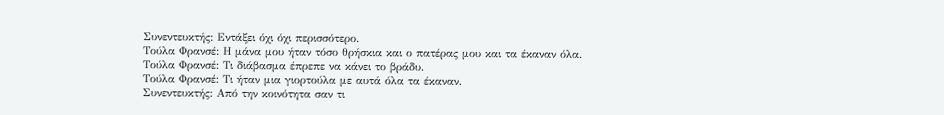Συνεντευκτής: Εντάξει όχι όχι περισσότερο.
Τούλα Φρανσέ: Η μάνα μου ήταν τόσο θρήσκια και ο πατέρας μου και τα έκαναν όλα.
Τούλα Φρανσέ: Τι διάβασμα έπρεπε να κάνει το βράδυ.
Τούλα Φρανσέ: Τι ήταν μια γιορτούλα με αυτά όλα τα έκαναν.
Συνεντευκτής: Από την κοινότητα σαν τι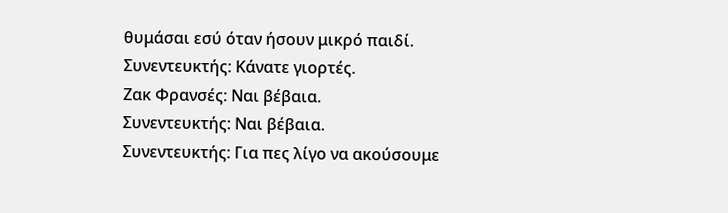θυμάσαι εσύ όταν ήσουν μικρό παιδί.
Συνεντευκτής: Κάνατε γιορτές.
Ζακ Φρανσές: Ναι βέβαια.
Συνεντευκτής: Ναι βέβαια.
Συνεντευκτής: Για πες λίγο να ακούσουμε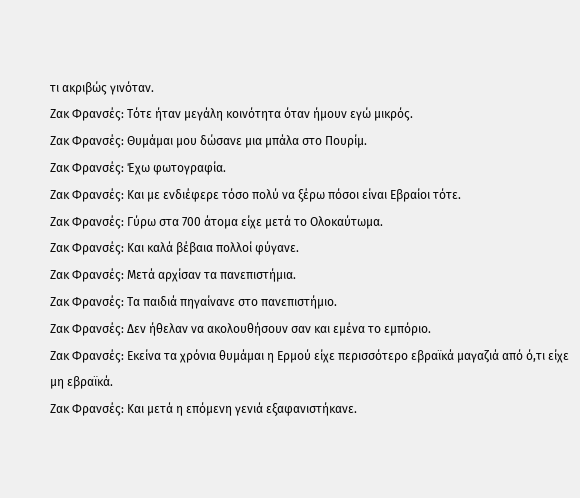τι ακριβώς γινόταν.
Ζακ Φρανσές: Τότε ήταν μεγάλη κοινότητα όταν ήμουν εγώ μικρός.
Ζακ Φρανσές: Θυμάμαι μου δώσανε μια μπάλα στο Πουρίμ.
Ζακ Φρανσές: Έχω φωτογραφία.
Ζακ Φρανσές: Και με ενδιέφερε τόσο πολύ να ξέρω πόσοι είναι Εβραίοι τότε.
Ζακ Φρανσές: Γύρω στα 700 άτομα είχε μετά το Ολοκαύτωμα.
Ζακ Φρανσές: Και καλά βέβαια πολλοί φύγανε.
Ζακ Φρανσές: Μετά αρχίσαν τα πανεπιστήμια.
Ζακ Φρανσές: Τα παιδιά πηγαίνανε στο πανεπιστήμιο.
Ζακ Φρανσές: Δεν ήθελαν να ακολουθήσουν σαν και εμένα το εμπόριο.
Ζακ Φρανσές: Εκείνα τα χρόνια θυμάμαι η Ερμού είχε περισσότερο εβραϊκά μαγαζιά από ό,τι είχε μη εβραϊκά.
Ζακ Φρανσές: Και μετά η επόμενη γενιά εξαφανιστήκανε.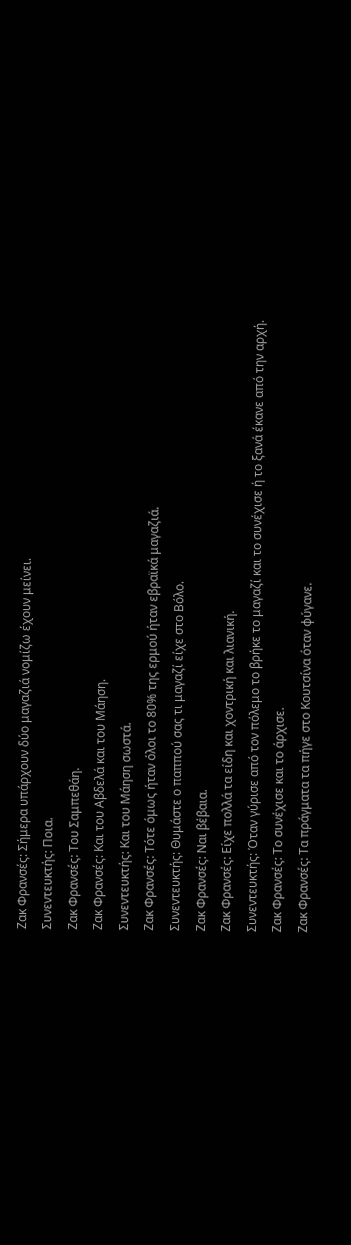Ζακ Φρανσές: Σήμερα υπάρχουν δύο μαγαζιά νομίζω έχουν μείνει.
Συνεντευκτής: Ποια.
Ζακ Φρανσές: Του Σαμπεθάη.
Ζακ Φρανσές: Και του Αβδελά και του Μάηση.
Συνεντευκτής: Και του Μάηση σωστά.
Ζακ Φρανσές: Τότε όμως ήταν όλοι το 80% της ερμού ήταν εβραϊκά μαγαζιά.
Συνεντευκτής: Θυμάστε ο παππού σας τι μαγαζί είχε στο Βόλο.
Ζακ Φρανσές: Ναι βέβαια.
Ζακ Φρανσές: Είχε πολλά τα είδη και χοντρική και λιανική.
Συνεντευκτής: Όταν γύρισε από τον πόλεμο το βρήκε το μαγαζί και το συνέχισε ή το ξανά έκανε από την αρχή.
Ζακ Φρανσές: Το συνέχισε και το άρχισε.
Ζακ Φρανσές: Τα πράγματα τα πήγε στο Κουτσίνα όταν φύγανε.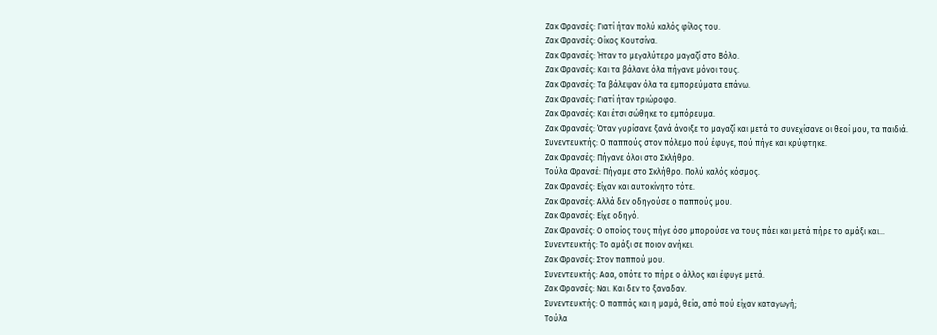Ζακ Φρανσές: Γιατί ήταν πολύ καλός φίλος του.
Ζακ Φρανσές: Οίκος Κουτσίνα.
Ζακ Φρανσές: Ήταν το μεγαλύτερο μαγαζί στο Βόλο.
Ζακ Φρανσές: Και τα βάλανε όλα πήγανε μόνοι τους.
Ζακ Φρανσές: Τα βάλεψαν όλα τα εμπορεύματα επάνω.
Ζακ Φρανσές: Γιατί ήταν τριώροφο.
Ζακ Φρανσές: Και έτσι σώθηκε το εμπόρευμα.
Ζακ Φρανσές: Όταν γυρίσανε ξανά άνοιξε το μαγαζί και μετά το συνεχίσανε οι θεοί μου, τα παιδιά.
Συνεντευκτής: Ο παππούς στον πόλεμο πού έφυγε, πού πήγε και κρύφτηκε.
Ζακ Φρανσές: Πήγανε όλοι στο Σκλήθρο.
Τούλα Φρανσέ: Πήγαμε στο Σκλήθρο. Πολύ καλός κόσμος.
Ζακ Φρανσές: Είχαν και αυτοκίνητο τότε.
Ζακ Φρανσές: Αλλά δεν οδηγούσε ο παππούς μου.
Ζακ Φρανσές: Είχε οδηγό.
Ζακ Φρανσές: Ο οποίος τους πήγε όσο μπορούσε να τους πάει και μετά πήρε το αμάξι και...
Συνεντευκτής: Το αμάξι σε ποιον ανήκει.
Ζακ Φρανσές: Στον παππού μου.
Συνεντευκτής: Ααα, οπότε το πήρε ο άλλος και έφυγε μετά.
Ζακ Φρανσές: Ναι. Και δεν το ξαναδαν.
Συνεντευκτής: Ο παππάς και η μαμά, θεία, από πού είχαν καταγωγή;
Τούλα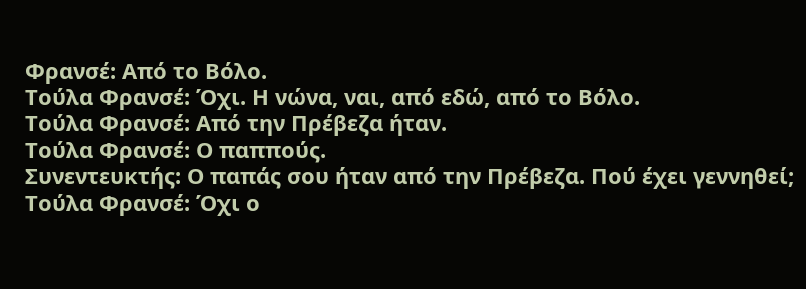Φρανσέ: Από το Βόλο.
Τούλα Φρανσέ: Όχι. Η νώνα, ναι, από εδώ, από το Βόλο.
Τούλα Φρανσέ: Από την Πρέβεζα ήταν.
Τούλα Φρανσέ: Ο παππούς.
Συνεντευκτής: Ο παπάς σου ήταν από την Πρέβεζα. Πού έχει γεννηθεί;
Τούλα Φρανσέ: Όχι ο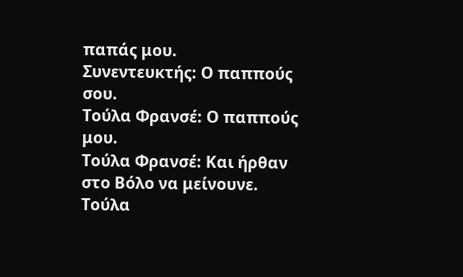παπάς μου.
Συνεντευκτής: Ο παππούς σου.
Τούλα Φρανσέ: Ο παππούς μου.
Τούλα Φρανσέ: Και ήρθαν στο Βόλο να μείνουνε.
Τούλα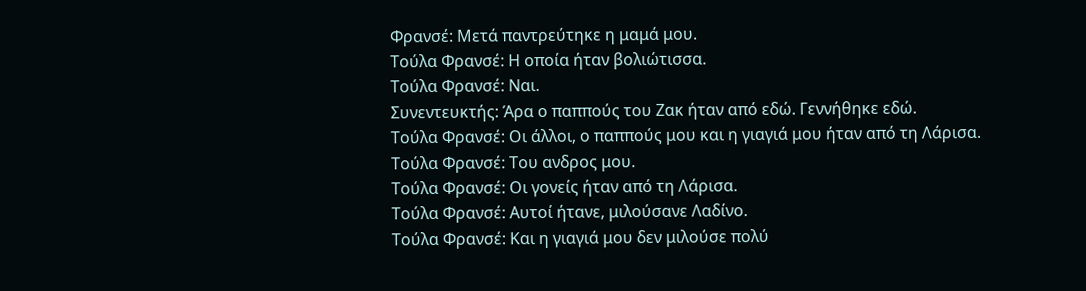Φρανσέ: Μετά παντρεύτηκε η μαμά μου.
Τούλα Φρανσέ: Η οποία ήταν βολιώτισσα.
Τούλα Φρανσέ: Ναι.
Συνεντευκτής: Άρα ο παππούς του Ζακ ήταν από εδώ. Γεννήθηκε εδώ.
Τούλα Φρανσέ: Οι άλλοι, ο παππούς μου και η γιαγιά μου ήταν από τη Λάρισα.
Τούλα Φρανσέ: Του ανδρος μου.
Τούλα Φρανσέ: Οι γονείς ήταν από τη Λάρισα.
Τούλα Φρανσέ: Αυτοί ήτανε, μιλούσανε Λαδίνο.
Τούλα Φρανσέ: Και η γιαγιά μου δεν μιλούσε πολύ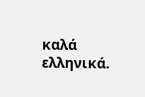καλά ελληνικά.